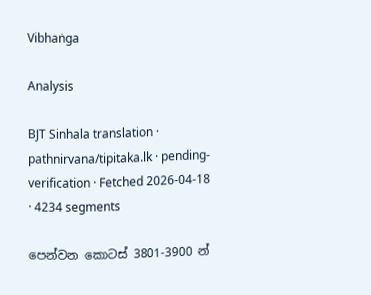Vibhaṅga

Analysis

BJT Sinhala translation · pathnirvana/tipitaka.lk · pending-verification · Fetched 2026-04-18 · 4234 segments

පෙන්වන කොටස් 3801-3900 න්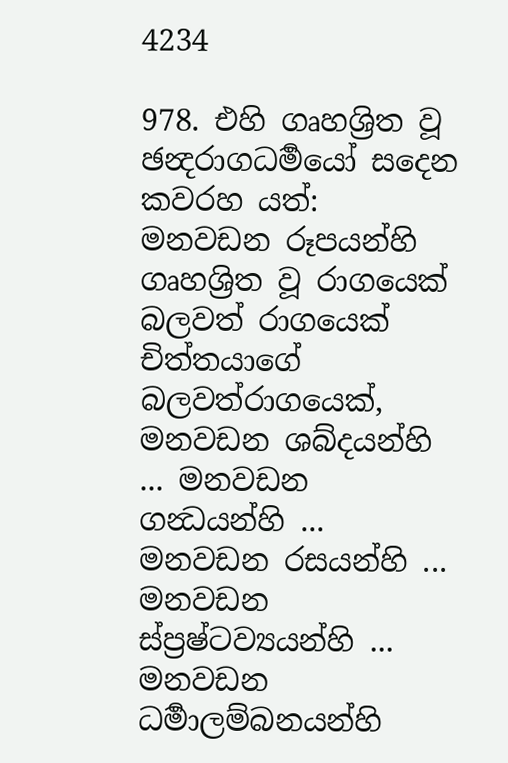4234

978. එහි ගෘහශ්‍රිත වූ ඡන්‍දරාගධර්‍මයෝ සදෙන කවරහ යත්: මනවඩන රූපයන්හි ගෘහශ්‍රිත වූ රාගයෙක් බලවත් රාගයෙක් චිත්තයාගේ බලවත්රාගයෙක්, මනවඩන ශබ්දයන්හි ... මනවඩන ගන්‍ධයන්හි ... මනවඩන රසයන්හි ... මනවඩන ස්ප්‍රෂ්ටව්‍යයන්හි ... මනවඩන ධර්‍මාලම්බනයන්හි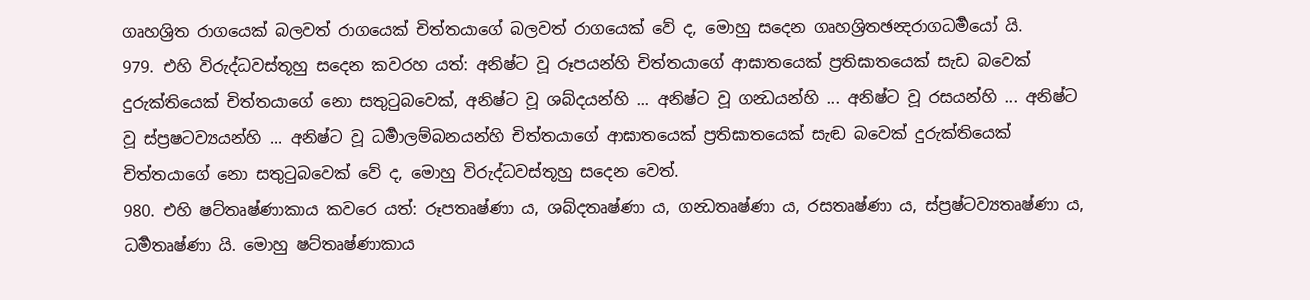ගෘහශ්‍රිත රාගයෙක් බලවත් රාගයෙක් චිත්තයාගේ බලවත් රාගයෙක් වේ ද, මොහු සදෙන ගෘහශ්‍රිතඡන්‍දරාගධර්‍මයෝ යි.
979. එහි විරුද්ධවස්තූහු සදෙන කවරහ යත්: අනිෂ්ට වූ රූපයන්හි චිත්තයාගේ ආඝාතයෙක් ප්‍රතිඝාතයෙක් සැඩ බවෙක් දුරුක්තියෙක් චිත්තයාගේ නො සතුටුබවෙක්, අනිෂ්ට වූ ශබ්දයන්හි ... අනිෂ්ට වූ ගන්‍ධයන්හි ... අනිෂ්ට වූ රසයන්හි ... අනිෂ්ට වූ ස්ප්‍රෂටව්‍යයන්හි ... අනිෂ්ට වූ ධර්‍මාලම්බනයන්හි චිත්තයාගේ ආඝාතයෙක් ප්‍රතිඝාතයෙක් සැඬ බවෙක් දුරුක්තියෙක් චිත්තයාගේ නො සතුටුබවෙක් වේ ද, මොහු විරුද්ධවස්තූහු සදෙන වෙත්.
980. එහි ෂට්තෘෂ්ණාකාය කවරෙ යත්: රූපතෘෂ්ණා ය, ශබ්දතෘෂ්ණා ය, ගන්‍ධතෘෂ්ණා ය, රසතෘෂ්ණා ය, ස්ප්‍රෂ්ටව්‍යතෘෂ්ණා ය, ධර්‍මතෘෂ්ණා යි. මොහු ෂට්තෘෂ්ණාකාය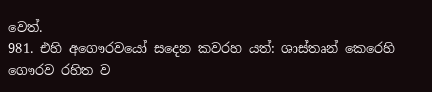වෙත්.
981. එහි අගෞරවයෝ සදෙන කවරහ යත්: ශාස්තෘන් කෙරෙහි ගෞරව රහිත ව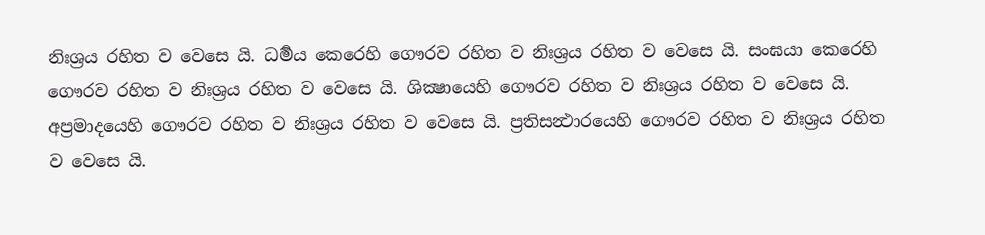නිඃශ්‍රය රහිත ව වෙසෙ යි. ධර්‍මය කෙරෙහි ගෞරව රහිත ව නිඃශ්‍රය රහිත ව වෙසෙ යි. සංඝයා කෙරෙහි ගෞරව රහිත ව නිඃශ්‍රය රහිත ව වෙසෙ යි. ශික්‍ෂායෙහි ගෞරව රහිත ව නිඃශ්‍රය රහිත ව වෙසෙ යි. අප්‍රමාදයෙහි ගෞරව රහිත ව නිඃශ්‍රය රහිත ව වෙසෙ යි. ප්‍රතිසන්‍ථාරයෙහි ගෞරව රහිත ව නිඃශ්‍රය රහිත ව වෙසෙ යි.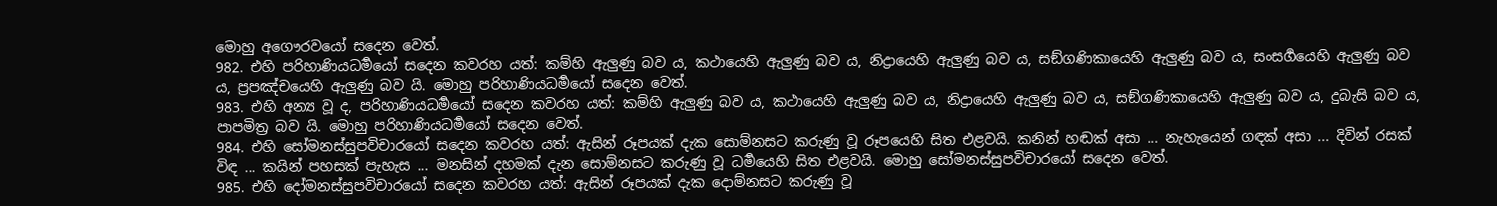මොහු අගෞරවයෝ සදෙන වෙත්.
982. එහි පරිහාණියධර්‍මයෝ සදෙන කවරහ යත්: කම්හි ඇලුණු බව ය, කථායෙහි ඇලුණු බව ය, නිද්‍රායෙහි ඇලුණු බව ය, සඞ්ගණිකායෙහි ඇලුණු බව ය, සංසර්‍ගයෙහි ඇලුණු බව ය, ප්‍රපඤ්චයෙහි ඇලුණු බව යි. මොහු පරිහාණියධර්‍මයෝ සදෙන වෙත්.
983. එහි අන්‍ය වූ ද, පරිහාණියධර්‍මයෝ සදෙන කවරහ යත්: කම්හි ඇලුණු බව ය, කථායෙහි ඇලුණු බව ය, නිද්‍රායෙහි ඇලුණු බව ය, සඞ්ගණිකායෙහි ඇලුණු බව ය, දුබැසි බව ය, පාපමිත්‍ර බව යි. මොහු පරිහාණියධර්‍මයෝ සදෙන වෙත්.
984. එහි සෝමනස්සුපවිචාරයෝ සදෙන කවරහ යත්: ඇසින් රූපයක් දැක සොම්නසට කරුණු වූ රූපයෙහි සිත එළවයි. කනින් හඬක් අසා ... නැහැයෙන් ගඳක් අසා ... දිවින් රසක් විඳ ... කයින් පහසක් පැහැස ... මනසින් දහමක් දැන සොම්නසට කරුණු වූ ධර්‍මයෙහි සිත එළවයි. මොහු සෝමනස්සුපවිචාරයෝ සදෙන වෙත්.
985. එහි දෝමනස්සුපවිචාරයෝ සදෙන කවරහ යත්: ඇසින් රූපයක් දැක දොම්නසට කරුණු වූ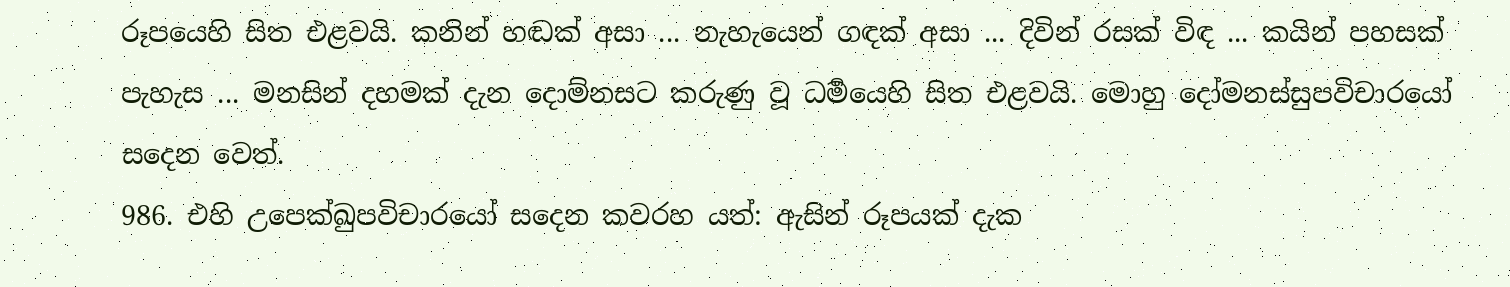රූපයෙහි සිත එළවයි. කනින් හඬක් අසා ... නැහැයෙන් ගඳක් අසා ... දිවින් රසක් විඳ ... කයින් පහසක් පැහැස ... මනසින් දහමක් දැන දොම්නසට කරුණු වූ ධර්‍මයෙහි සිත එළවයි. මොහු දෝමනස්සුපවිචාරයෝ සදෙන වෙත්.
986. එහි උපෙක්ඛුපවිචාරයෝ සදෙන කවරහ යත්: ඇසින් රූපයක් දැක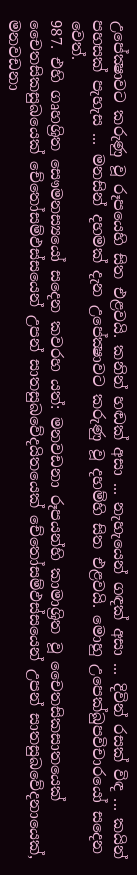උපේක්‍ෂාවට කරුණු වූ රූපයෙහි සිත එළවයි. කනින් හඬක් අසා ... නැහැයෙන් ගඳක් අසා ... දිවින් රසක් විඳ ... කයින් පහසක් පැහැස ... මනසින් දහමක් දැන උපේක්‍ෂාවට කරුණු වූ දහම්හි සිත එළවයි. මොහු උපෙක්ඛුපවිචාරයෝ සදෙන වෙත්.
987. එහි ගෘහශ්‍රිත සෞමනස්‍යයෝ සදෙන කවරහ යත්: මනවඩනා රූපයන්හි කාමාශ්‍රිත වූ චෛතසිකසාතයෙක් චෛතසිකසුඛයෙක් චේතෝසම්ඵස්සයෙන් උපන් සාතසුඛවේදයිතයෙක් චේතෝසම්ඵස්සයෙන් උපන් සාතසුඛවේදනායෙක්, මනවඩනා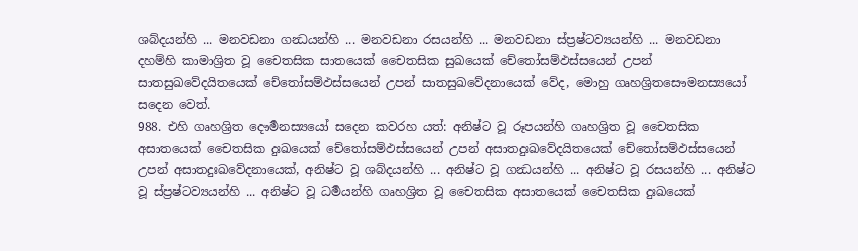ශබ්දයන්හි ... මනවඩනා ගන්‍ධයන්හි ... මනවඩනා රසයන්හි ... මනවඩනා ස්ප්‍රෂ්ටව්‍යයන්හි ... මනවඩනා දහම්හි කාමාශ්‍රිත වූ චෛතසික සාතයෙක් චෛතසික සුඛයෙක් චේතෝසම්ඵස්සයෙන් උපන් සාතසුඛවේදයිතයෙක් චේතෝසම්ඵස්සයෙන් උපන් සාතසුඛවේදනායෙක් වේද, මොහු ගෘහශ්‍රිතසෞමනස්‍යයෝ සදෙන වෙත්.
988. එහි ගෘහශ්‍රිත දෞර්‍මනස්‍යයෝ සදෙන කවරහ යත්: අනිෂ්ට වූ රූපයන්හි ගෘහශ්‍රිත වූ චෛතසික අසාතයෙක් චෛතසික දුඃඛයෙක් චේතෝසම්ඵස්සයෙන් උපන් අසාතදුඃඛවේදයිතයෙක් චේතෝසම්ඵස්සයෙන් උපන් අසාතදුඃඛවේදනායෙක්, අනිෂ්ට වූ ශබ්දයන්හි ... අනිෂ්ට වූ ගන්‍ධයන්හි ... අනිෂ්ට වූ රසයන්හි ... අනිෂ්ට වූ ස්ප්‍රෂ්ටව්‍යයන්හි ... අනිෂ්ට වූ ධර්‍මයන්හි ගෘහශ්‍රිත වූ චෛතසික අසාතයෙක් චෛතසික දුඃඛයෙක්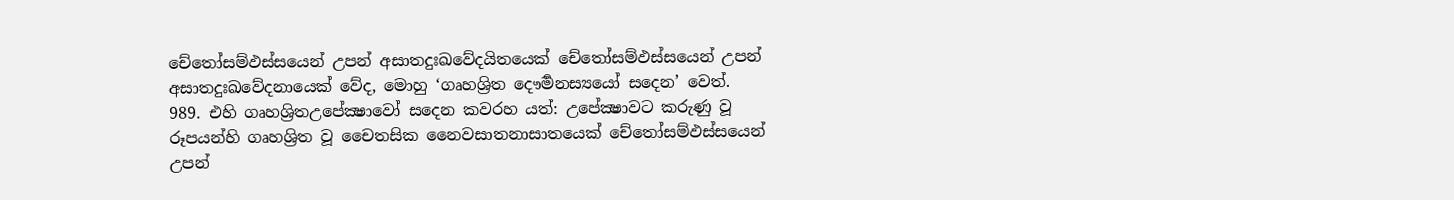චේතෝසම්ඵස්සයෙන් උපන් අසාතදුඃඛවේදයිතයෙක් චේතෝසම්ඵස්සයෙන් උපන් අසාතදුඃඛවේදනායෙක් වේද, මොහු ‘ගෘහශ්‍රිත දෞර්‍මනස්‍යයෝ සදෙන’ වෙත්.
989. එහි ගෘහශ්‍රිතඋපේක්‍ෂාවෝ සදෙන කවරහ යත්: උපේක්‍ෂාවට කරුණු වූ රූපයන්හි ගෘහශ්‍රිත වූ චෛතසික නෛවසාතනාසාතයෙක් චේතෝසම්ඵස්සයෙන් උපන්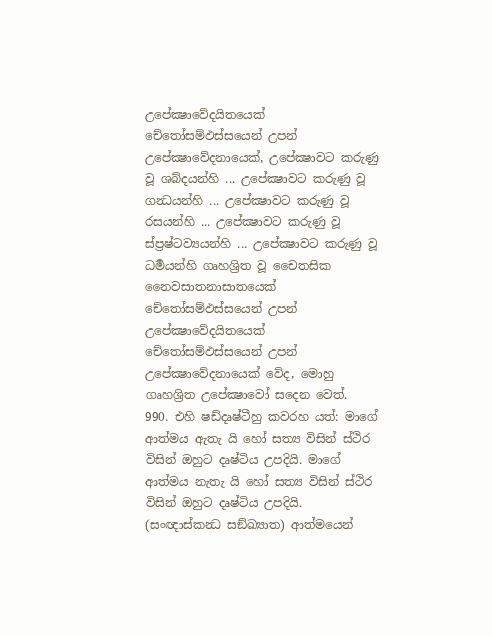උපේක්‍ෂාවේදයිතයෙක් චේතෝසම්ඵස්සයෙන් උපන් උපේක්‍ෂාවේදනායෙක්, උපේක්‍ෂාවට කරුණු වූ ශබ්දයන්හි ... උපේක්‍ෂාවට කරුණු වූ ගන්‍ධයන්හි ... උපේක්‍ෂාවට කරුණු වූ රසයන්හි ... උපේක්‍ෂාවට කරුණු වූ ස්ප්‍රෂ්ටව්‍යයන්හි ... උපේක්‍ෂාවට කරුණු වූ ධර්‍මයන්හි ගෘහශ්‍රිත වූ චෛතසික නෛවසාතනාසාතයෙක් චේතෝසම්ඵස්සයෙන් උපන් උපේක්‍ෂාවේදයිතයෙක් චේතෝසම්ඵස්සයෙන් උපන් උපේක්‍ෂාවේදනායෙක් වේද, මොහු ගෘහශ්‍රිත උපේක්‍ෂාවෝ සදෙන වෙත්.
990. එහි ෂඩ්දෘෂ්ටීහු කවරහ යත්: මාගේ ආත්මය ඇතැ යි හෝ සත්‍ය විසින් ස්ථිර විසින් ඔහුට දෘෂ්ටිය උපදියි. මාගේ ආත්මය නැතැ යි හෝ සත්‍ය විසින් ස්ථිර විසින් ඔහුට දෘෂ්ටිය උපදියි. (සංඥාස්කන්‍ධ සඞ්ඛ්‍යාත) ආත්මයෙන්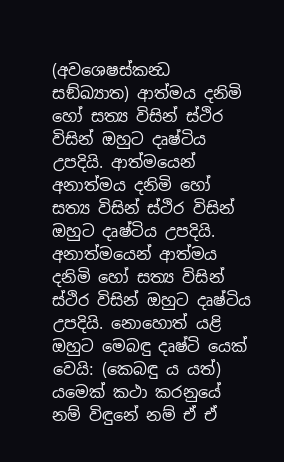(අවශෙෂස්කන්‍ධ සඞ්ඛ්‍යාත) ආත්මය දනිමි හෝ සත්‍ය විසින් ස්ථිර විසින් ඔහුට දෘෂ්ටිය උපදියි. ආත්මයෙන් අනාත්මය දනිමි හෝ සත්‍ය විසින් ස්ථිර විසින් ඔහුට දෘෂ්ටිය උපදියි. අනාත්මයෙන් ආත්මය දනිමි හෝ සත්‍ය විසින් ස්ථිර විසින් ඔහුට දෘෂ්ටිය උපදියි. නොහොත් යළි ඔහුට මෙබඳු දෘෂ්ටි යෙක් වෙයි: (කෙබඳු ය යත්) යමෙක් කථා කරනුයේ නම් විඳුනේ නම් ඒ ඒ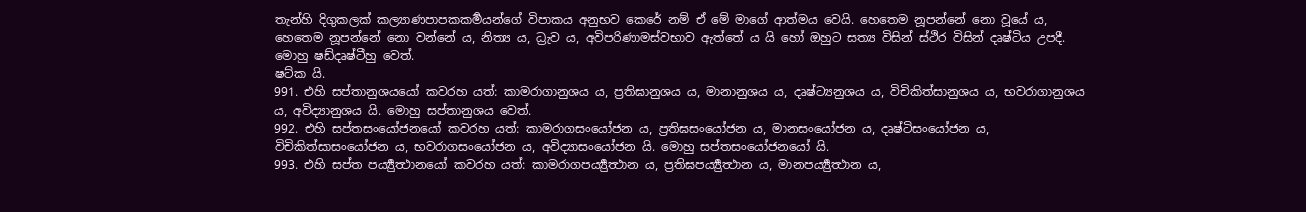තැන්හි දිගුකලක් කල්‍යාණපාපකකර්‍මයන්ගේ විපාකය අනුභව කෙරේ නම් ඒ මේ මාගේ ආත්මය වෙයි. හෙතෙම නූපන්නේ නො වූයේ ය, හෙතෙම නූපන්නේ නො වන්නේ ය, නිත්‍ය ය, ධ්‍රැව ය, අවිපරිණාමස්වභාව ඇත්තේ ය යි හෝ ඔහුට සත්‍ය විසින් ස්ථිර විසින් දෘෂ්ටිය උපදී. මොහු ෂඩ්දෘෂ්ටීහු වෙත්.
ෂට්ක යි.
991. එහි සප්තානුශයයෝ කවරහ යත්: කාමරාගානුශය ය, ප්‍රතිඝානුශය ය, මානානුශය ය, දෘෂ්ට්‍යනුශය ය, විචිකිත්සානුශය ය, භවරාගානුශය ය, අවිද්‍යානුශය යි. මොහු සප්තානුශය වෙත්.
992. එහි සප්තසංයෝජනයෝ කවරහ යත්: කාමරාගසංයෝජන ය, ප්‍රතිඝසංයෝජන ය, මානසංයෝජන ය, දෘෂ්ටිසංයෝජන ය, විචිකිත්සාසංයෝජන ය, භවරාගසංයෝජන ය, අවිද්‍යාසංයෝජන යි. මොහු සප්තසංයෝජනයෝ යි.
993. එහි සප්ත පර්‍ය්‍යුත්‍ථානයෝ කවරහ යත්: කාමරාගපර්‍ය්‍යුත්‍ථාන ය, ප්‍රතිඝපර්‍ය්‍යුත්‍ථාන ය, මානපර්‍ය්‍යුත්‍ථාන ය,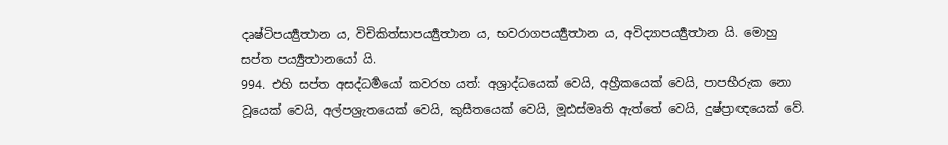දෘෂ්ටිපර්‍ය්‍යුත්‍ථාන ය, විචිකිත්සාපර්‍ය්‍යුත්‍ථාන ය, භවරාගපර්‍ය්‍යුත්‍ථාන ය, අවිද්‍යාපර්‍ය්‍යුත්‍ථාන යි. මොහු සප්ත පර්‍ය්‍යුත්‍ථානයෝ යි.
994. එහි සප්ත අසද්ධර්‍මයෝ කවරහ යත්: අශ්‍රාද්ධයෙක් වෙයි, අහ්‍රීකයෙක් වෙයි, පාපභීරුක නො වූයෙක් වෙයි, අල්පශ්‍රැතයෙක් වෙයි, කුසීතයෙක් වෙයි, මූඪස්මෘති ඇත්තේ වෙයි, දුෂ්ප්‍රාඥයෙක් වේ.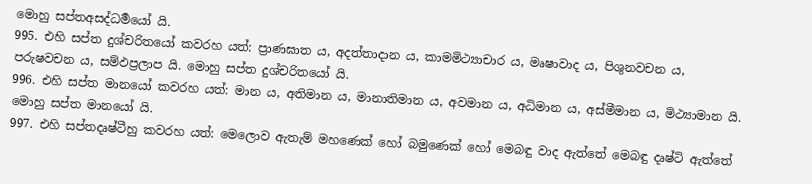මොහු සප්තඅසද්ධර්‍මයෝ යි.
995. එහි සප්ත දුශ්චරිතයෝ කවරහ යත්: ප්‍රාණඝාත ය, අදත්තාදාන ය, කාමමිථ්‍යාචාර ය, මෘෂාවාද ය, පිශුනවචන ය, පරුෂවචන ය, සම්ඵප්‍රලාප යි. මොහු සප්ත දුශ්චරිතයෝ යි.
996. එහි සප්ත මානයෝ කවරහ යත්: මාන ය, අතිමාන ය, මානාතිමාන ය, අවමාන ය, අධිමාන ය, අස්මීමාන ය, මිථ්‍යාමාන යි. මොහු සප්ත මානයෝ යි.
997. එහි සප්තදෘෂ්ටීහු කවරහ යත්: මෙලොව ඇතැම් මහණෙක් හෝ බමුණෙක් හෝ මෙබඳු වාද ඇත්තේ මෙබඳු දෘෂ්ටි ඇත්තේ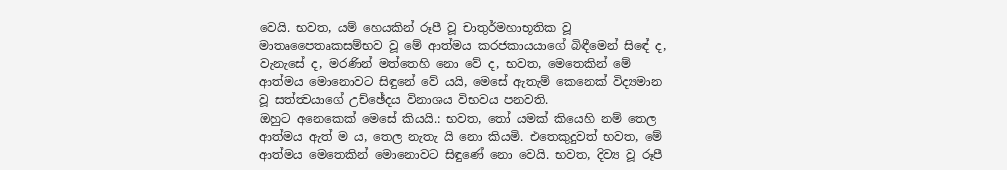වෙයි. භවත, යම් හෙයකින් රූපී වූ චාතුර්මහාභූතික වූ මාතෘපෛතෘකසම්භව වූ මේ ආත්මය කරජකායයාගේ බිඳීමෙන් සිඳේ ද, වැනැසේ ද, මරණින් මත්තෙහි නො වේ ද, භවත, මෙතෙකින් මේ ආත්මය මොනොවට සිඳුනේ වේ යයි, මෙසේ ඇතැම් කෙනෙක් විද්‍යමාන වූ සත්ත්‍වයාගේ උච්ඡේදය විනාශය විභවය පනවති.
ඔහුට අනෙකෙක් මෙසේ කියයි.: භවත, තෝ යමක් කියෙහි නම් තෙල ආත්මය ඇත් ම ය, තෙල නැතැ යි නො කියමි. එතෙකුදුවත් භවත, මේ ආත්මය මෙතෙකින් මොනොවට සිඳුණේ නො වෙයි. භවත, දිව්‍ය වූ රූපී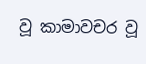වූ කාමාවචර වූ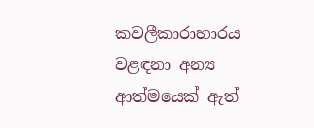කවලීකාරාහාරය වළඳනා අන්‍ය ආත්මයෙක් ඇත්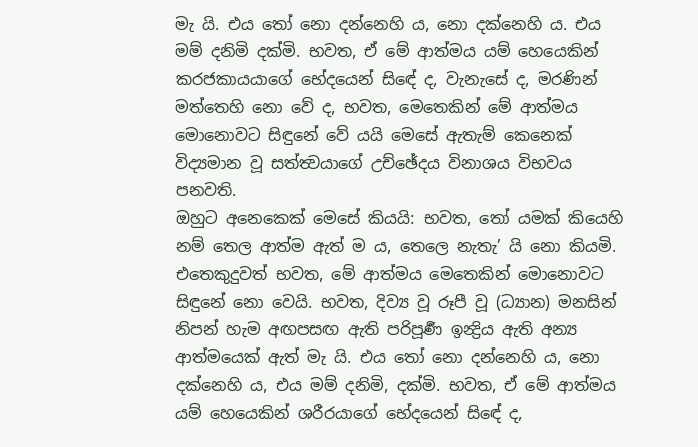මැ යි. එය තෝ නො දන්නෙහි ය, නො දක්නෙහි ය. එය මම් දනිමි දක්මි. භවත, ඒ මේ ආත්මය යම් හෙයෙකින් කරජකායයාගේ භේදයෙන් සිඳේ ද, වැනැසේ ද, මරණින් මත්තෙහි නො වේ ද, භවත, මෙතෙකින් මේ ආත්මය මොනොවට සිඳුනේ වේ යයි මෙසේ ඇතැම් කෙනෙක් විද්‍යමාන වූ සත්ත්‍වයාගේ උච්ඡේදය විනාශය විභවය පනවති.
ඔහුට අනෙකෙක් මෙසේ කියයි: භවත, තෝ යමක් කියෙහි නම් තෙල ආත්ම ඇත් ම ය, තෙලෙ නැතැ’ යි නො කියමි. එතෙකුදුවත් භවත, මේ ආත්මය මෙතෙකින් මොනොවට සිඳුනේ නො වෙයි. භවත, දිව්‍ය වූ රූපී වූ (ධ්‍යාන) මනසින් නිපන් හැම අඟපසඟ ඇති පරිපූර්‍ණ ඉන්‍ද්‍රිය ඇති අන්‍ය ආත්මයෙක් ඇත් මැ යි. එය තෝ නො දන්නෙහි ය, නො දක්නෙහි ය, එය මම් දනිමි, දක්මි. භවත, ඒ මේ ආත්මය යම් හෙයෙකින් ශරීරයාගේ භේදයෙන් සිඳේ ද,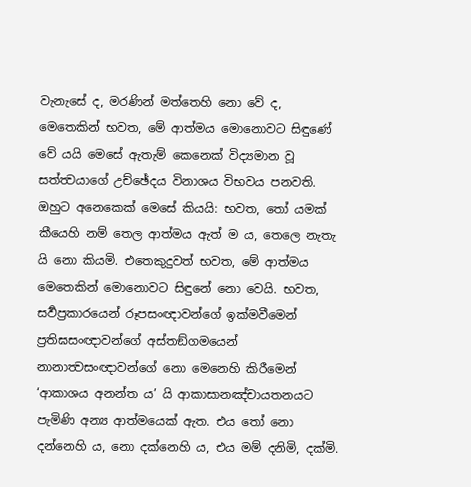වැනැසේ ද, මරණින් මත්තෙහි නො වේ ද, මෙතෙකින් භවත, මේ ආත්මය මොනොවට සිඳුණේ වේ යයි මෙසේ ඇතැම් කෙනෙක් විද්‍යමාන වූ සත්ත්‍වයාගේ උච්ඡේදය විනාශය විභවය පනවති.
ඔහුට අනෙකෙක් මෙසේ කියයි: භවත, තෝ යමක් කීයෙහි නම් තෙල ආත්මය ඇත් ම ය, තෙලෙ නැතැ යි නො කියමි. එතෙකුදුවත් භවත, මේ ආත්මය මෙතෙකින් මොනොවට සිඳුනේ නො වෙයි. භවත, සර්‍වප්‍රකාරයෙන් රූපසංඥාවන්ගේ ඉක්මවීමෙන් ප්‍රතිඝසංඥාවන්ගේ අස්තඞ්ගමයෙන් නානාත්‍වසංඥාවන්ගේ නො මෙනෙහි කිරීමෙන් ‘ආකාශය අනන්ත ය’ යි ආකාසානඤ්චායතනයට පැමිණි අන්‍ය ආත්මයෙක් ඇත. එය තෝ නො දන්නෙහි ය, නො දක්නෙහි ය, එය මම් දනිමි, දක්මි.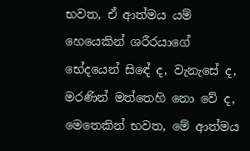භවත, ඒ ආත්මය යම් හෙයෙකින් ශරීරයාගේ භේදයෙන් සිඳේ ද, වැනැසේ ද, මරණින් මත්තෙහි නො වේ ද, මෙතෙකින් භවත, මේ ආත්මය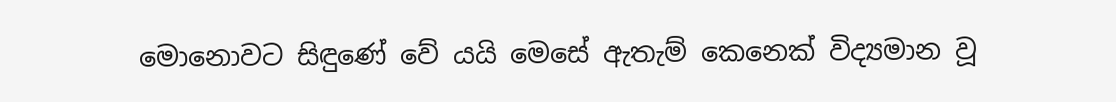මොනොවට සිඳුණේ වේ යයි මෙසේ ඇතැම් කෙනෙක් විද්‍යමාන වූ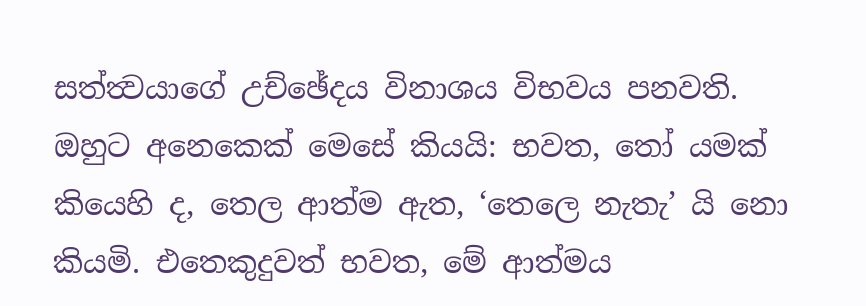සත්ත්‍වයාගේ උච්ඡේදය විනාශය විභවය පනවති.
ඔහුට අනෙකෙක් මෙසේ කියයි: භවත, තෝ යමක් කියෙහි ද, තෙල ආත්ම ඇත, ‘තෙලෙ නැතැ’ යි නො කියමි. එතෙකුදුවත් භවත, මේ ආත්මය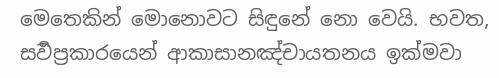මෙතෙකින් මොනොවට සිඳුනේ නො වෙයි. භවත, සර්‍වප්‍රකාරයෙන් ආකාසානඤ්චායතනය ඉක්මවා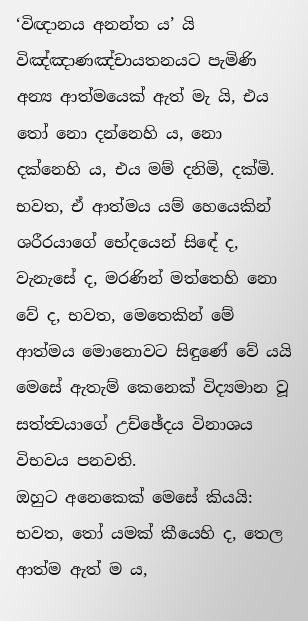‘විඥානය අනන්ත ය’ යි විඤ්ඤාණඤ්චායතනයට පැමිණි අන්‍ය ආත්මයෙක් ඇත් මැ යි, එය තෝ නො දන්නෙහි ය, නො දක්නෙහි ය, එය මම් දනිමි, දක්මි. භවත, ඒ ආත්මය යම් හෙයෙකින් ශරීරයාගේ භේදයෙන් සිඳේ ද, වැනැසේ ද, මරණින් මත්තෙහි නො වේ ද, භවත, මෙතෙකින් මේ ආත්මය මොනොවට සිඳුණේ වේ යයි මෙසේ ඇතැම් කෙනෙක් විද්‍යමාන වූ සත්ත්‍වයාගේ උච්ඡේදය විනාශය විභවය පනවති.
ඔහුට අනෙකෙක් මෙසේ කියයි: භවත, තෝ යමක් කීයෙහි ද, තෙල ආත්ම ඇත් ම ය,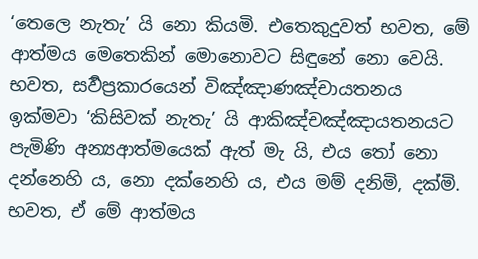‘තෙලෙ නැතැ’ යි නො කියමි. එතෙකුදුවත් භවත, මේ ආත්මය මෙතෙකින් මොනොවට සිඳුනේ නො වෙයි. භවත, සර්‍වප්‍රකාරයෙන් විඤ්ඤාණඤ්චායතනය ඉක්මවා ‘කිසිවක් නැතැ’ යි ආකිඤ්චඤ්ඤායතනයට පැමිණි අන්‍යආත්මයෙක් ඇත් මැ යි, එය තෝ නො දන්නෙහි ය, නො දක්නෙහි ය, එය මම් දනිමි, දක්මි. භවත, ඒ මේ ආත්මය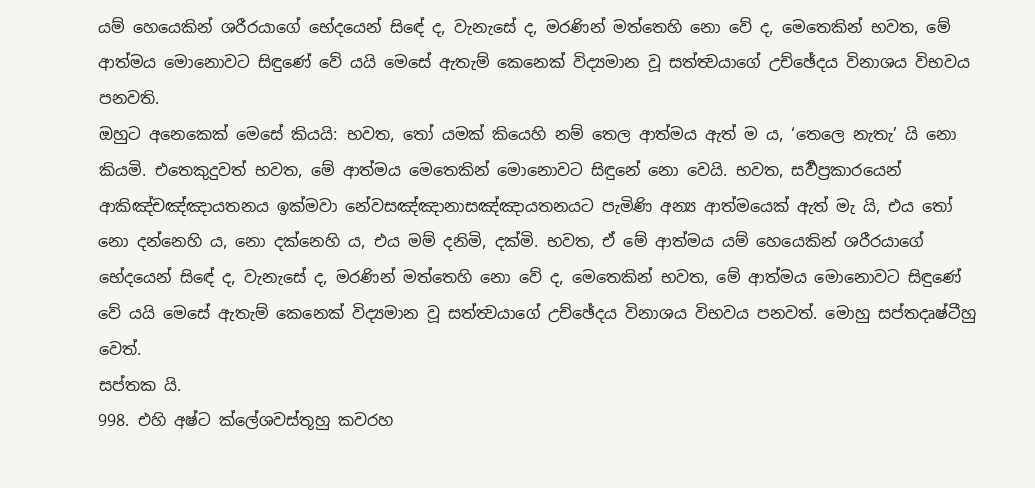යම් හෙයෙකින් ශරීරයාගේ භේදයෙන් සිඳේ ද, වැනැසේ ද, මරණින් මත්තෙහි නො වේ ද, මෙතෙකින් භවත, මේ ආත්මය මොනොවට සිඳුණේ වේ යයි මෙසේ ඇතැම් කෙනෙක් විද්‍යමාන වූ සත්ත්‍වයාගේ උච්ඡේදය විනාශය විභවය පනවති.
ඔහුට අනෙකෙක් මෙසේ කියයි: භවත, තෝ යමක් කියෙහි නම් තෙල ආත්මය ඇත් ම ය, ‘තෙලෙ නැතැ’ යි නො කියමි. එතෙකුදුවත් භවත, මේ ආත්මය මෙතෙකින් මොනොවට සිඳුනේ නො වෙයි. භවත, සර්‍වප්‍රකාරයෙන් ආකිඤ්චඤ්ඤායතනය ඉක්මවා නේවසඤ්ඤානාසඤ්ඤායතනයට පැමිණි අන්‍ය ආත්මයෙක් ඇත් මැ යි, එය තෝ නො දන්නෙහි ය, නො දක්නෙහි ය, එය මම් දනිමි, දක්මි. භවත, ඒ මේ ආත්මය යම් හෙයෙකින් ශරීරයාගේ භේදයෙන් සිඳේ ද, වැනැසේ ද, මරණින් මත්තෙහි නො වේ ද, මෙතෙකින් භවත, මේ ආත්මය මොනොවට සිඳුණේ වේ යයි මෙසේ ඇතැම් කෙනෙක් විද්‍යමාන වූ සත්ත්‍වයාගේ උච්ඡේදය විනාශය විභවය පනවත්. මොහු සප්තදෘෂ්ටීහු වෙත්.
සප්තක යි.
998. එහි අෂ්ට ක්ලේශවස්තූහු කවරහ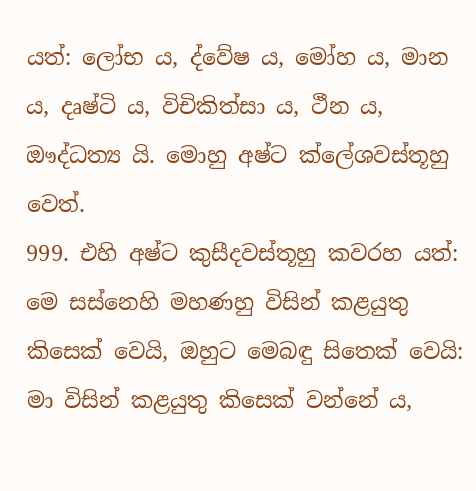යත්: ලෝභ ය, ද්වේෂ ය, මෝහ ය, මාන ය, දෘෂ්ටි ය, විචිකිත්සා ය, ථීන ය, ඖද්ධත්‍ය යි. මොහු අෂ්ට ක්ලේශවස්තූහු වෙත්.
999. එහි අෂ්ට කුසීදවස්තූහු කවරහ යත්: මෙ සස්නෙහි මහණහු විසින් කළයුතු කිසෙක් වෙයි, ඔහුට මෙබඳු සිතෙක් වෙයි: මා විසින් කළයුතු කිසෙක් වන්නේ ය,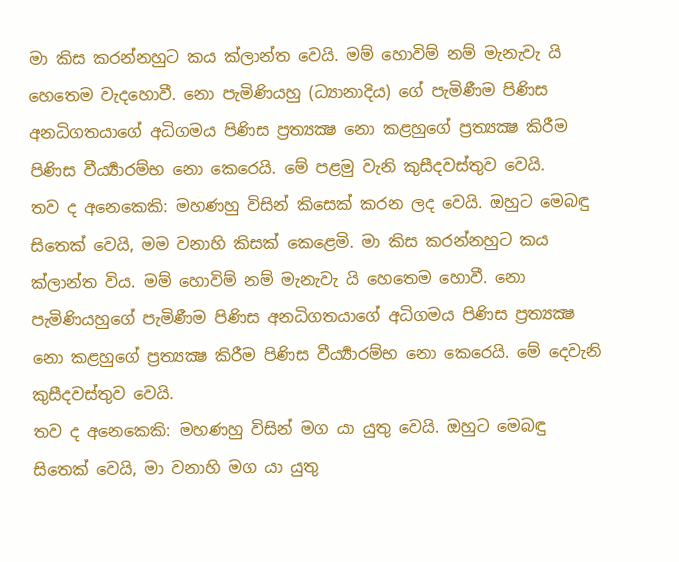මා කිස කරන්නහුට කය ක්ලාන්ත වෙයි. මම් හොවිම් නම් මැනැවැ යි හෙතෙම වැදහොවී. නො පැමිණියහු (ධ්‍යානාදිය) ගේ පැමිණීම පිණිස අනධිගතයාගේ අධිගමය පිණිස ප්‍රත්‍යක්‍ෂ නො කළහුගේ ප්‍රත්‍යක්‍ෂ කිරීම පිණිස වීර්‍ය්‍යාරම්භ නො කෙරෙයි. මේ පළමු වැනි කුසීදවස්තුව වෙයි.
තව ද අනෙකෙකි: මහණහු විසින් කිසෙක් කරන ලද වෙයි. ඔහුට මෙබඳු සිතෙක් වෙයි, මම වනාහි කිසක් කෙළෙමි. මා කිස කරන්නහුට කය ක්ලාන්ත විය. මම් හොවිම් නම් මැනැවැ යි හෙතෙම හොවී. නො පැමිණියහුගේ පැමිණීම පිණිස අනධිගතයාගේ අධිගමය පිණිස ප්‍රත්‍යක්‍ෂ නො කළහුගේ ප්‍රත්‍යක්‍ෂ කිරීම පිණිස වීර්‍ය්‍යාරම්භ නො කෙරෙයි. මේ දෙවැනි කුසීදවස්තුව වෙයි.
තව ද අනෙකෙකි: මහණහු විසින් මග යා යුතු වෙයි. ඔහුට මෙබඳු සිතෙක් වෙයි, මා වනාහි මග යා යුතු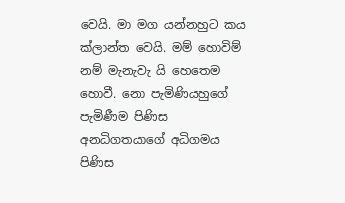වෙයි. මා මග යන්නහුට කය ක්ලාන්ත වෙයි. මම් හොවිම් නම් මැනැවැ යි හෙතෙම හොවී. නො පැමිණියහුගේ පැමිණීම පිණිස අනධිගතයාගේ අධිගමය පිණිස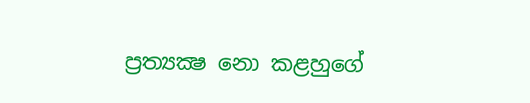ප්‍රත්‍යක්‍ෂ නො කළහුගේ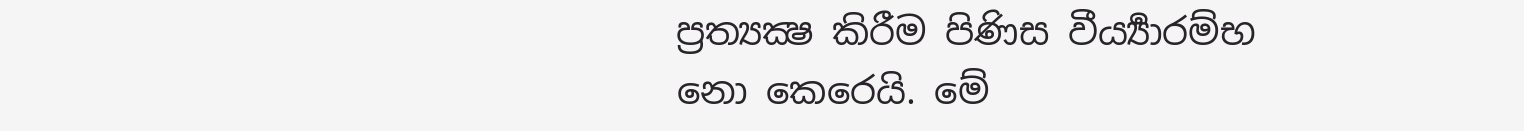ප්‍රත්‍යක්‍ෂ කිරීම පිණිස වීර්‍ය්‍යාරම්භ නො කෙරෙයි. මේ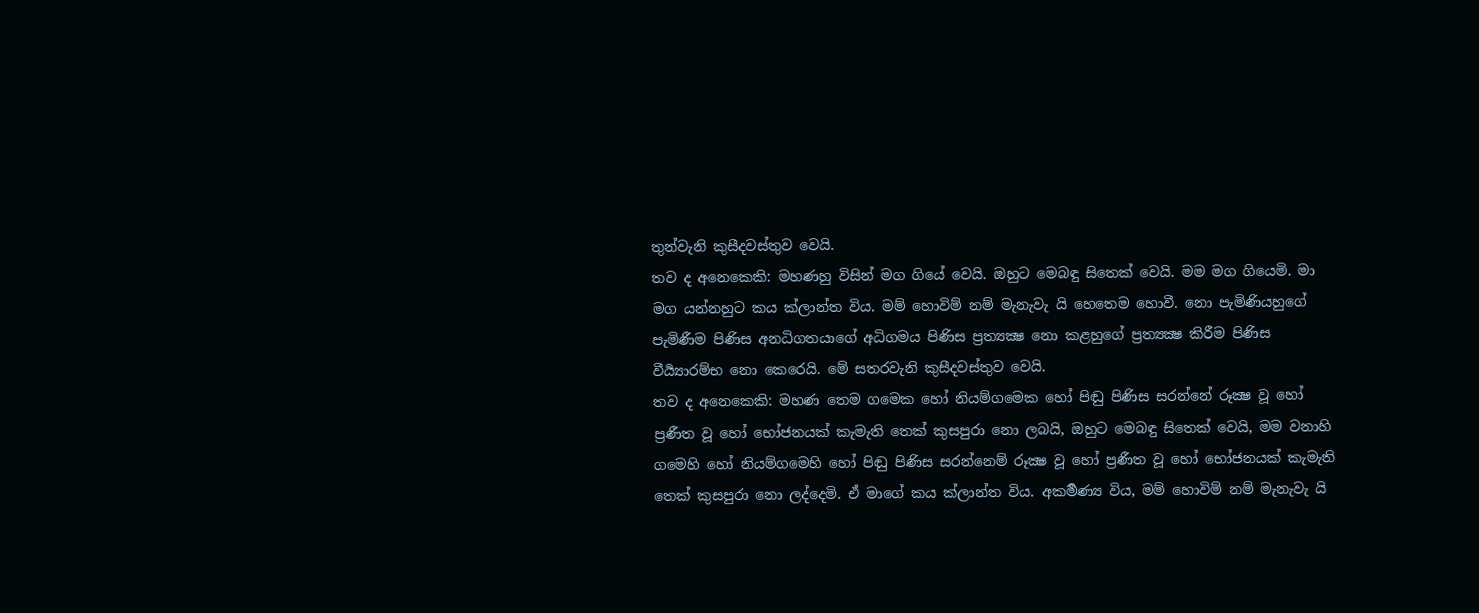තුන්වැනි කුසීදවස්තුව වෙයි.
තව ද අනෙකෙකි: මහණහු විසින් මග ගියේ වෙයි. ඔහුට මෙබඳු සිතෙක් වෙයි. මම මග ගියෙමි. මා මග යන්නහුට කය ක්ලාන්ත විය. මම් හොවිම් නම් මැනැවැ යි හෙතෙම හොවී. නො පැමිණියහුගේ පැමිණීම පිණිස අනධිගතයාගේ අධිගමය පිණිස ප්‍රත්‍යක්‍ෂ නො කළහුගේ ප්‍රත්‍යක්‍ෂ කිරීම පිණිස වීර්‍ය්‍යාරම්භ නො කෙරෙයි. මේ සතරවැනි කුසීදවස්තුව වෙයි.
තව ද අනෙකෙකි: මහණ තෙම ගමෙක හෝ නියම්ගමෙක හෝ පිඬු පිණිස සරන්නේ රූක්‍ෂ වූ හෝ ප්‍රණීත වූ හෝ භෝජනයක් කැමැති තෙක් කුසපුරා නො ලබයි, ඔහුට මෙබඳු සිතෙක් වෙයි, මම වනාහි ගමෙහි හෝ නියම්ගමෙහි හෝ පිඬු පිණිස සරන්නෙම් රූක්‍ෂ වූ හෝ ප්‍රණීත වූ හෝ භෝජනයක් කැමැති තෙක් කුසපුරා නො ලද්දෙමි. ඒ මාගේ කය ක්ලාන්ත විය. අකර්‍මණ්‍ය විය, මම් හොවිම් නම් මැනැවැ යි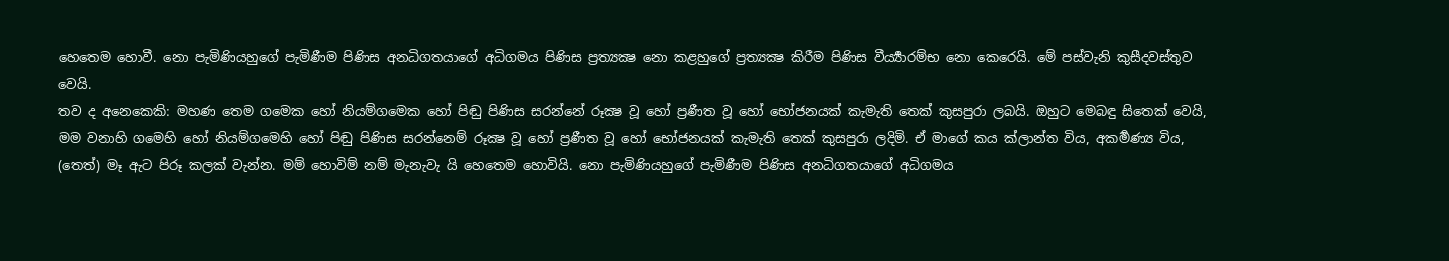හෙතෙම හොවී. නො පැමිණියහුගේ පැමිණීම පිණිස අනධිගතයාගේ අධිගමය පිණිස ප්‍රත්‍යක්‍ෂ නො කළහුගේ ප්‍රත්‍යක්‍ෂ කිරීම පිණිස වීර්‍ය්‍යාරම්භ නො කෙරෙයි. මේ පස්වැනි කුසීදවස්තුව වෙයි.
තව ද අනෙකෙකි: මහණ තෙම ගමෙක හෝ නියම්ගමෙක හෝ පිඬු පිණිස සරන්නේ රූක්‍ෂ වූ හෝ ප්‍රණීත වූ හෝ භෝජනයක් කැමැති තෙක් කුසපුරා ලබයි. ඔහුට මෙබඳු සිතෙක් වෙයි, මම වනාහි ගමෙහි හෝ නියම්ගමෙහි හෝ පිඬු පිණිස සරන්නෙම් රූක්‍ෂ වූ හෝ ප්‍රණීත වූ හෝ භෝජනයක් කැමැති තෙක් කුසපුරා ලදිමි. ඒ මාගේ කය ක්ලාන්ත විය, අකර්‍මණ්‍ය විය, (තෙත්) මෑ ඇට පිරූ කලක් වැන්න. මම් හොවිම් නම් මැනැවැ යි හෙතෙම හොවියි. නො පැමිණියහුගේ පැමිණීම පිණිස අනධිගතයාගේ අධිගමය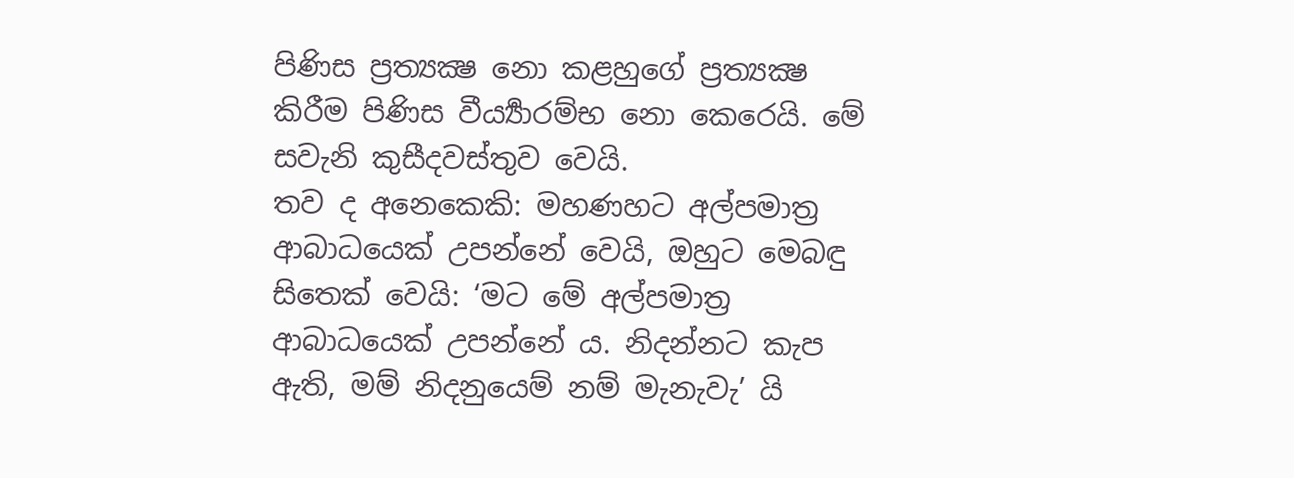පිණිස ප්‍රත්‍යක්‍ෂ නො කළහුගේ ප්‍රත්‍යක්‍ෂ කිරීම පිණිස වීර්‍ය්‍යාරම්භ නො කෙරෙයි. මේ සවැනි කුසීදවස්තුව වෙයි.
තව ද අනෙකෙකි: මහණහට අල්පමාත්‍ර ආබාධයෙක් උපන්නේ වෙයි, ඔහුට මෙබඳු සිතෙක් වෙයි: ‘මට මේ අල්පමාත්‍ර ආබාධයෙක් උපන්නේ ය. නිදන්නට කැප ඇති, මම් නිදනුයෙම් නම් මැනැවැ’ යි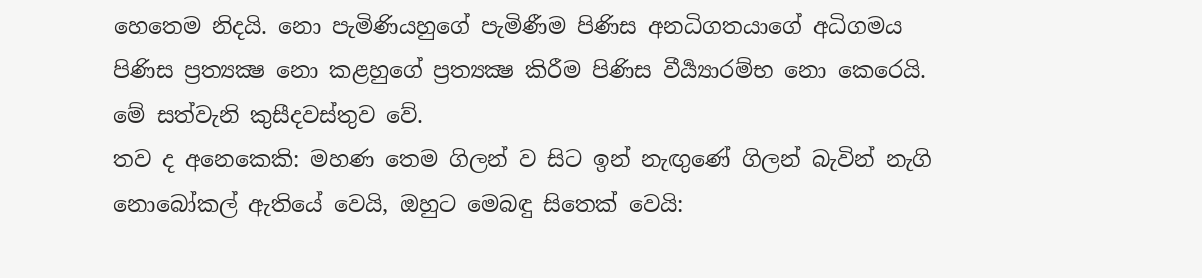හෙතෙම නිදයි. නො පැමිණියහුගේ පැමිණීම පිණිස අනධිගතයාගේ අධිගමය පිණිස ප්‍රත්‍යක්‍ෂ නො කළහුගේ ප්‍රත්‍යක්‍ෂ කිරීම පිණිස වීර්‍ය්‍යාරම්භ නො කෙරෙයි. මේ සත්වැනි කුසීදවස්තුව වේ.
තව ද අනෙකෙකි: මහණ තෙම ගිලන් ව සිට ඉන් නැඟුණේ ගිලන් බැවින් නැගි නොබෝකල් ඇතියේ වෙයි, ඔහුට මෙබඳු සිතෙක් වෙයි: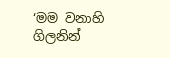‘මම වනාහි ගිලනින්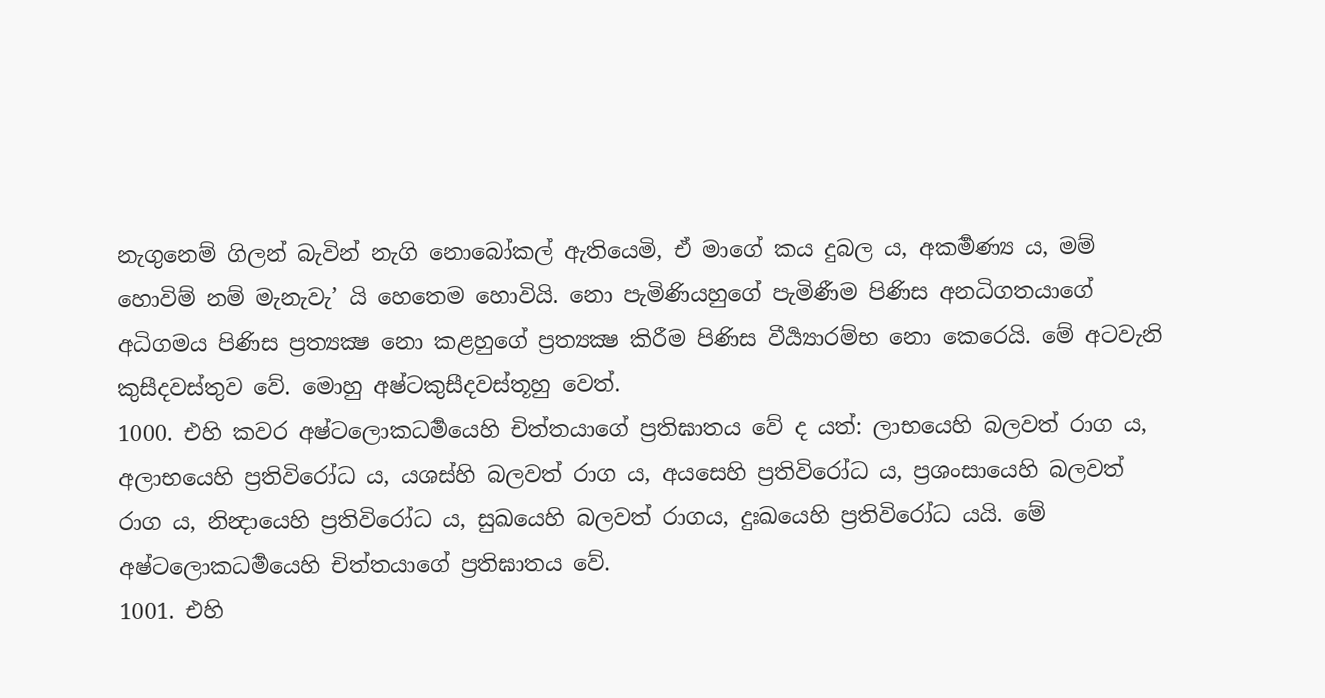නැගුනෙම් ගිලන් බැවින් නැගි නොබෝකල් ඇතියෙමි, ඒ මාගේ කය දුබල ය, අකර්‍මණ්‍ය ය, මම් හොවිම් නම් මැනැවැ’ යි හෙතෙම හොවියි. නො පැමිණියහුගේ පැමිණීම පිණිස අනධිගතයාගේ අධිගමය පිණිස ප්‍රත්‍යක්‍ෂ නො කළහුගේ ප්‍රත්‍යක්‍ෂ කිරීම පිණිස වීර්‍ය්‍යාරම්භ නො කෙරෙයි. මේ අටවැනි කුසීදවස්තුව වේ. මොහු අෂ්ටකුසීදවස්තූහු වෙත්.
1000. එහි කවර අෂ්ටලොකධර්‍මයෙහි චිත්තයාගේ ප්‍රතිඝාතය වේ ද යත්: ලාභයෙහි බලවත් රාග ය, අලාභයෙහි ප්‍රතිවිරෝධ ය, යශස්හි බලවත් රාග ය, අයසෙහි ප්‍රතිවිරෝධ ය, ප්‍රශංසායෙහි බලවත් රාග ය, නින්‍දායෙහි ප්‍රතිවිරෝධ ය, සුඛයෙහි බලවත් රාගය, දුඃඛයෙහි ප්‍රතිවිරෝධ යයි. මේ අෂ්ටලොකධර්‍මයෙහි චිත්තයාගේ ප්‍රතිඝාතය වේ.
1001. එහි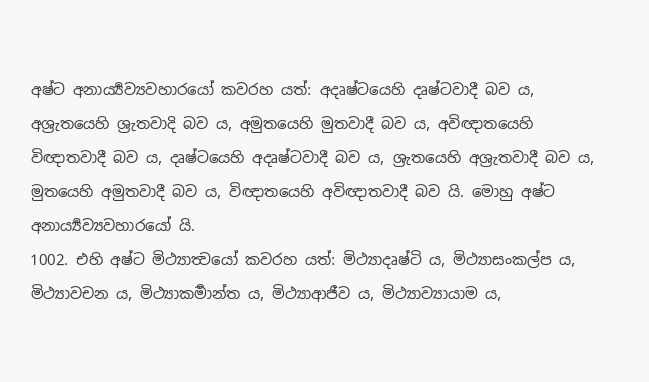අෂ්ට අනාර්‍ය්‍යව්‍යවහාරයෝ කවරහ යත්: අදෘෂ්ටයෙහි දෘෂ්ටවාදී බව ය, අශ්‍රැතයෙහි ශ්‍රැතවාදි බව ය, අමුතයෙහි මුතවාදී බව ය, අවිඥාතයෙහි විඥාතවාදී බව ය, දෘෂ්ටයෙහි අදෘෂ්ටවාදී බව ය, ශ්‍රැතයෙහි අශ්‍රැතවාදී බව ය, මුතයෙහි අමුතවාදී බව ය, විඥාතයෙහි අවිඥාතවාදී බව යි. මොහු අෂ්ට අනාර්‍ය්‍යව්‍යවහාරයෝ යි.
1002. එහි අෂ්ට මිථ්‍යාත්‍වයෝ කවරහ යත්: මිථ්‍යාදෘෂ්ටි ය, මිථ්‍යාසංකල්ප ය, මිථ්‍යාවචන ය, මිථ්‍යාකර්‍මාන්ත ය, මිථ්‍යාආජීව ය, මිථ්‍යාව්‍යායාම ය,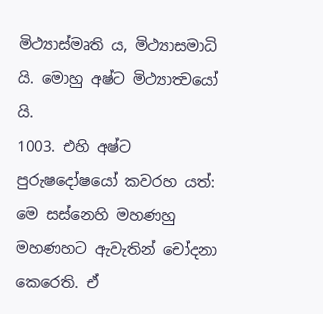මිථ්‍යාස්මෘති ය, මිථ්‍යාසමාධි යි. මොහු අෂ්ට මිථ්‍යාත්‍වයෝ යි.
1003. එහි අෂ්ට පුරුෂදෝෂයෝ කවරහ යත්: මෙ සස්නෙහි මහණහු මහණහට ඇවැතින් චෝදනා කෙරෙති. ඒ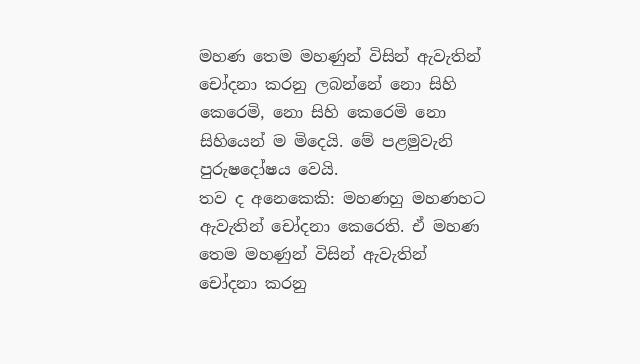මහණ තෙම මහණුන් විසින් ඇවැතින් චෝදනා කරනු ලබන්නේ නො සිහි කෙරෙමි, නො සිහි කෙරෙමි නො සිහියෙන් ම මිදෙයි. මේ පළමුවැනි පුරුෂදෝෂය වෙයි.
තව ද අනෙකෙකි: මහණහු මහණහට ඇවැතින් චෝදනා කෙරෙති. ඒ මහණ තෙම මහණුන් විසින් ඇවැතින් චෝදනා කරනු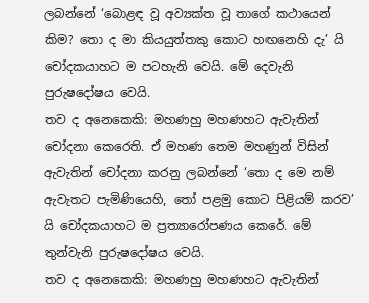ලබන්නේ ‘බොළඳ වූ අව්‍යක්ත වූ තාගේ කථායෙන් කිම? තො ද මා කියයුත්තකු කොට හඟනෙහි දැ’ යි චෝදකයාහට ම පටහැනි වෙයි. මේ දෙවැනි පුරුෂදෝෂය වෙයි.
තව ද අනෙකෙකි: මහණහු මහණහට ඇවැතින් චෝදනා කෙරෙති. ඒ මහණ තෙම මහණුන් විසින් ඇවැතින් චෝදනා කරනු ලබන්නේ ‘තො ද මෙ නම් ඇවැතට පැමිණියෙහි, තෝ පළමු කොට පිළියම් කරව’ යි චෝදකයාහට ම ප්‍රත්‍යාරෝපණය කෙරේ. මේ තුන්වැනි පුරුෂදෝෂය වෙයි.
තව ද අනෙකෙකි: මහණහු මහණහට ඇවැතින්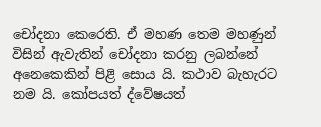චෝදනා කෙරෙති. ඒ මහණ තෙම මහණුන් විසින් ඇවැතින් චෝදනා කරනු ලබන්නේ අනෙකෙකින් පිළි සොය යි. කථාව බැහැරට නම යි. කෝපයත් ද්වේෂයත්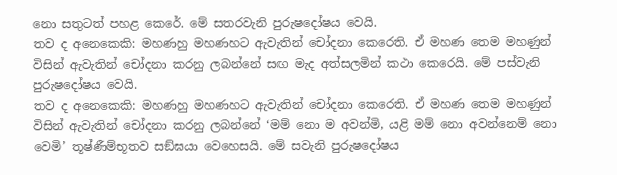නො සතුටත් පහළ කෙරේ. මේ සතරවැනි පුරුෂදෝෂය වෙයි.
තව ද අනෙකෙකි: මහණහු මහණහට ඇවැතින් චෝදනා කෙරෙති. ඒ මහණ තෙම මහණුන් විසින් ඇවැතින් චෝදනා කරනු ලබන්නේ සඟ මැද අත්සලමින් කථා කෙරෙයි. මේ පස්වැනි පුරුෂදෝෂය වෙයි.
තව ද අනෙකෙකි: මහණහු මහණහට ඇවැතින් චෝදනා කෙරෙති. ඒ මහණ තෙම මහණුන් විසින් ඇවැතින් චෝදනා කරනු ලබන්නේ ‘මම් නො ම අවන්මි, යළි මම් නො අවන්නෙම් නො වෙමි’ තූෂ්ණීම්භූතව සඞ්ඝයා වෙහෙසයි. මේ සවැනි පුරුෂදෝෂය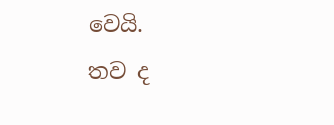වෙයි.
තව ද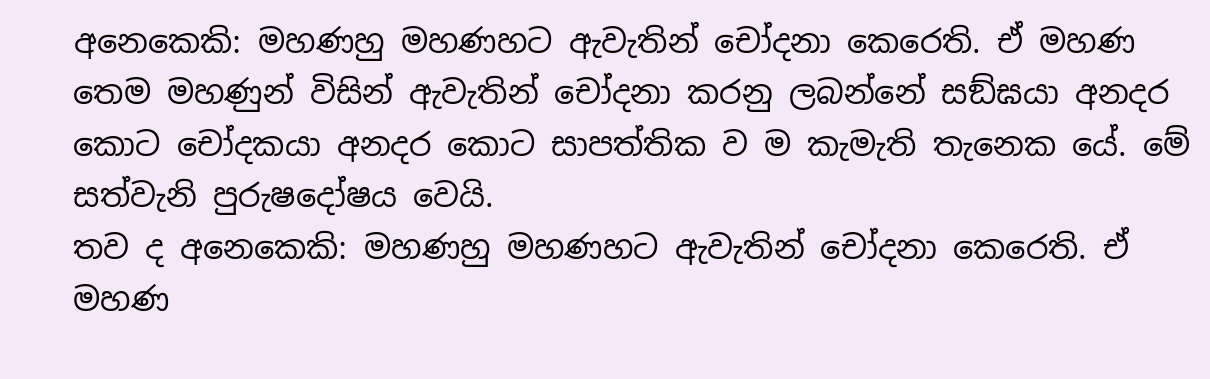අනෙකෙකි: මහණහු මහණහට ඇවැතින් චෝදනා කෙරෙති. ඒ මහණ තෙම මහණුන් විසින් ඇවැතින් චෝදනා කරනු ලබන්නේ සඞ්ඝයා අනදර කොට චෝදකයා අනදර කොට සාපත්තික ව ම කැමැති තැනෙක යේ. මේ සත්වැනි පුරුෂදෝෂය වෙයි.
තව ද අනෙකෙකි: මහණහු මහණහට ඇවැතින් චෝදනා කෙරෙති. ඒ මහණ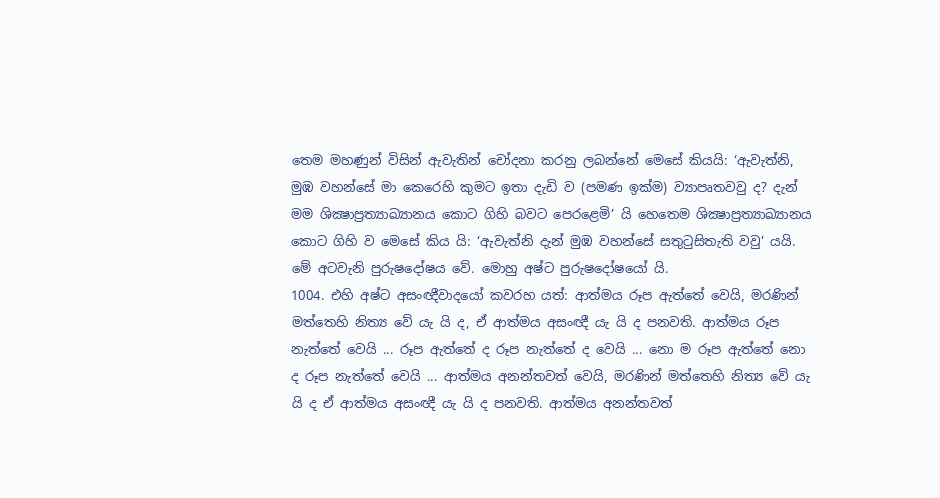තෙම මහණුන් විසින් ඇවැතින් චෝදනා කරනු ලබන්නේ මෙසේ කියයි: ‘ඇවැත්නි, මුඹ වහන්සේ මා කෙරෙහි කුමට ඉතා දැඩි ව (පමණ ඉක්ම) ව්‍යාපෘතවවු ද? දැන් මම ශික්‍ෂාප්‍රත්‍යාඛ්‍යානය කොට ගිහි බවට පෙරළෙමි’ යි හෙතෙම ශික්‍ෂාප්‍රත්‍යාඛ්‍යානය කොට ගිහි ව මෙසේ කිය යි: ‘ඇවැත්නි දැන් මුඹ වහන්සේ සතුටුසිතැති වවු’ යයි. මේ අටවැනි පුරුෂදෝෂය වේ. මොහු අෂ්ට පුරුෂදෝෂයෝ යි.
1004. එහි අෂ්ට අසංඥීවාදයෝ කවරහ යත්: ආත්මය රූප ඇත්තේ වෙයි, මරණින් මත්තෙහි නිත්‍ය වේ යැ යි ද, ඒ ආත්මය අසංඥී යැ යි ද පනවති. ආත්මය රූප නැත්තේ වෙයි ... රූප ඇත්තේ ද රූප නැත්තේ ද වෙයි ... නො ම රූප ඇත්තේ නො ද රූප නැත්තේ වෙයි ... ආත්මය අනන්තවත් වෙයි, මරණින් මත්තෙහි නිත්‍ය වේ යැ යි ද ඒ ආත්මය අසංඥී යැ යි ද පනවති. ආත්මය අනන්තවත්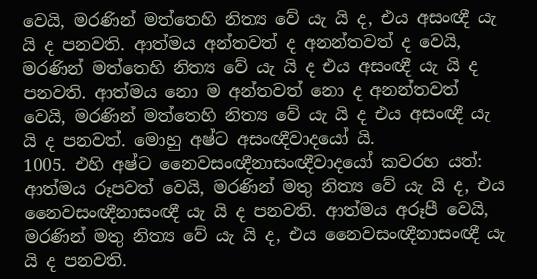වෙයි, මරණින් මත්තෙහි නිත්‍ය වේ යැ යි ද, එය අසංඥී යැ යි ද පනවති. ආත්මය අන්තවත් ද අනන්තවත් ද වෙයි, මරණින් මත්තෙහි නිත්‍ය වේ යැ යි ද එය අසංඥී යැ යි ද පනවති. ආත්මය නො ම අන්තවත් නො ද අනන්තවත් වෙයි, මරණින් මත්තෙහි නිත්‍ය වේ යැ යි ද එය අසංඥී යැ යි ද පනවත්. මොහු අෂ්ට අසංඥීවාදයෝ යි.
1005. එහි අෂ්ට නෛවසංඥීනාසංඥීවාදයෝ කවරහ යත්: ආත්මය රූපවත් වෙයි, මරණින් මතු නිත්‍ය වේ යැ යි ද, එය නෛවසංඥීනාසංඥී යැ යි ද පනවති. ආත්මය අරූපී වෙයි, මරණින් මතු නිත්‍ය වේ යැ යි ද, එය නෛවසංඥීනාසංඥී යැ යි ද පනවති.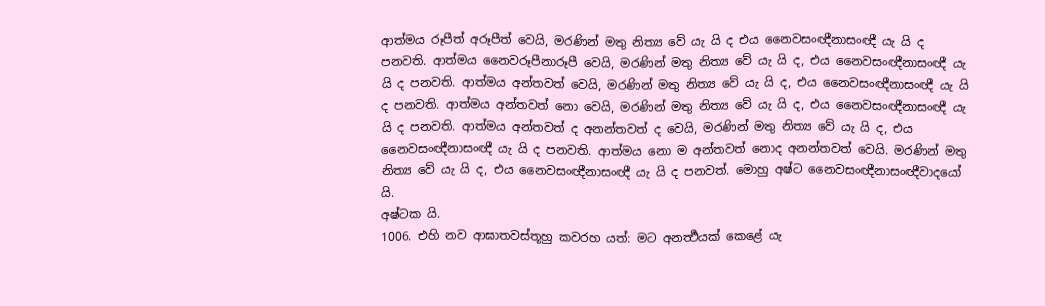ආත්මය රූපීත් අරූපීත් වෙයි, මරණින් මතු නිත්‍ය වේ යැ යි ද එය නෛවසංඥීනාසංඥී යැ යි ද පනවති. ආත්මය නෛවරූපීනාරූපී වෙයි, මරණින් මතු නිත්‍ය වේ යැ යි ද, එය නෛවසංඥීනාසංඥී යැ යි ද පනවති. ආත්මය අන්තවත් වෙයි, මරණින් මතු නිත්‍ය වේ යැ යි ද, එය නෛවසංඥීනාසංඥී යැ යි ද පනවති. ආත්මය අන්තවත් නො වෙයි, මරණින් මතු නිත්‍ය වේ යැ යි ද, එය නෛවසංඥීනාසංඥී යැ යි ද පනවති. ආත්මය අන්තවත් ද අනන්තවත් ද වෙයි, මරණින් මතු නිත්‍ය වේ යැ යි ද, එය නෛවසංඥීනාසංඥී යැ යි ද පනවති. ආත්මය නො ම අන්තවත් නොද අනන්තවත් වෙයි. මරණින් මතු නිත්‍ය වේ යැ යි ද, එය නෛවසංඥීනාසංඥී යැ යි ද පනවත්. මොහු අෂ්ට නෛවසංඥීනාසංඥීවාදයෝ යි.
අෂ්ටක යි.
1006. එහි නව ආඝාතවස්තූහු කවරහ යත්: මට අනර්‍ත්‍ථයක් කෙළේ යැ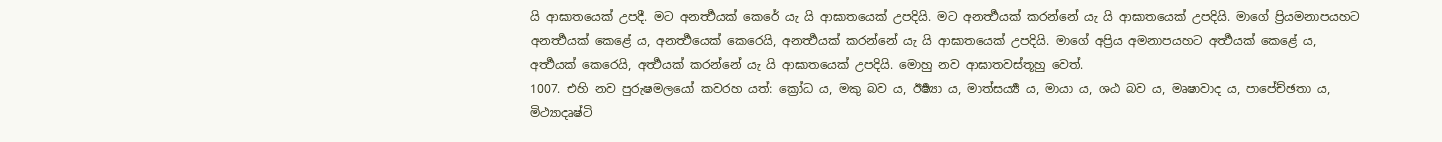යි ආඝාතයෙක් උපදී. මට අනර්‍ත්‍ථයක් කෙරේ යැ යි ආඝාතයෙක් උපදියි. මට අනර්‍ත්‍ථයක් කරන්නේ යැ යි ආඝාතයෙක් උපදියි. මාගේ ප්‍රියමනාපයහට අනර්‍ත්‍ථයක් කෙළේ ය, අනර්‍ත්‍ථයෙක් කෙරෙයි, අනර්‍ත්‍ථයක් කරන්නේ යැ යි ආඝාතයෙක් උපදියි. මාගේ අප්‍රිය අමනාපයහට අර්‍ත්‍ථයක් කෙළේ ය, අර්‍ත්‍ථයක් කෙරෙයි, අර්‍ත්‍ථයක් කරන්නේ යැ යි ආඝාතයෙක් උපදියි. මොහු නව ආඝාතවස්තූහු වෙත්.
1007. එහි නව පුරුෂමලයෝ කවරහ යත්: ක්‍රෝධ ය, මකු බව ය, ඊර්‍ෂ්‍යා ය, මාත්සර්‍ය්‍ය ය, මායා ය, ශඨ බව ය, මෘෂාවාද ය, පාපේච්ඡතා ය, මිථ්‍යාදෘෂ්ටි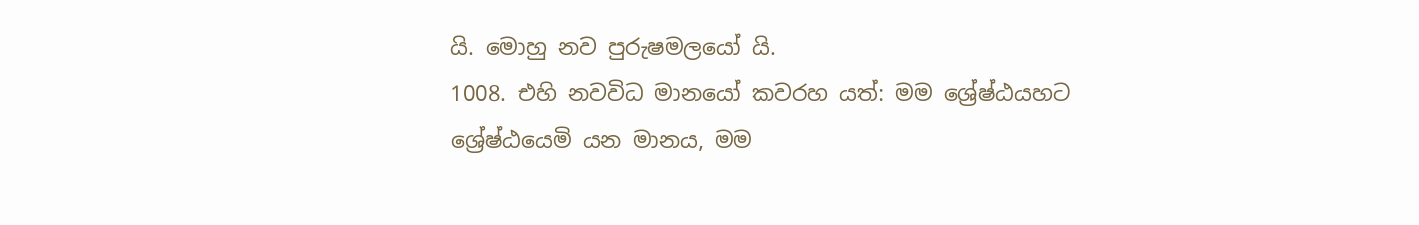යි. මොහු නව පුරුෂමලයෝ යි.
1008. එහි නවවිධ මානයෝ කවරහ යත්: මම ශ්‍රේෂ්ඨයහට ශ්‍රේෂ්ඨයෙමි යන මානය, මම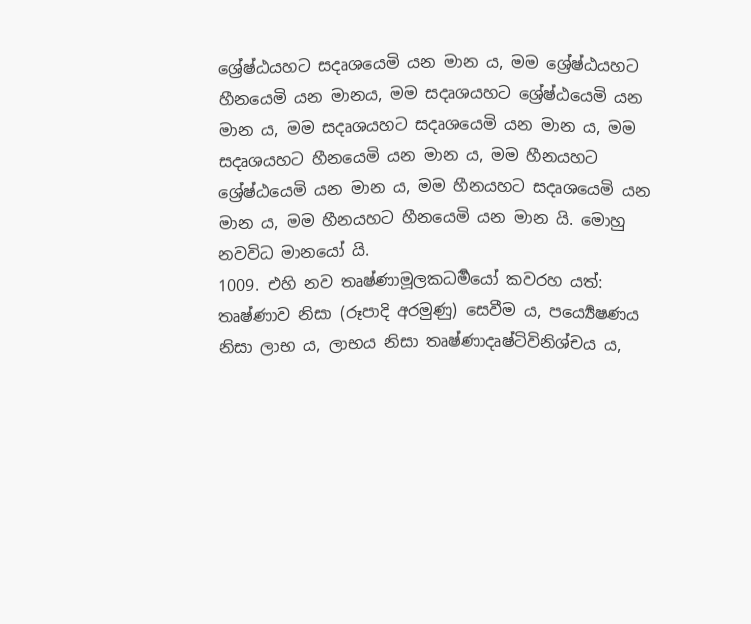ශ්‍රේෂ්ඨයහට සදෘශයෙමි යන මාන ය, මම ශ්‍රේෂ්ඨයහට හීනයෙමි යන මානය, මම සදෘශයහට ශ්‍රේෂ්ඨයෙමි යන මාන ය, මම සදෘශයහට සදෘශයෙමි යන මාන ය, මම සදෘශයහට හීනයෙමි යන මාන ය, මම හීනයහට ශ්‍රේෂ්ඨයෙමි යන මාන ය, මම හීනයහට සදෘශයෙමි යන මාන ය, මම හීනයහට හීනයෙමි යන මාන යි. මොහු නවවිධ මානයෝ යි.
1009. එහි නව තෘෂ්ණාමූලකධර්‍මයෝ කවරහ යත්: තෘෂ්ණාව නිසා (රූපාදි අරමුණු) සෙවීම ය, පර්‍ය්‍යෙෂණය නිසා ලාභ ය, ලාභය නිසා තෘෂ්ණාදෘෂ්ටිවිනිශ්චය ය,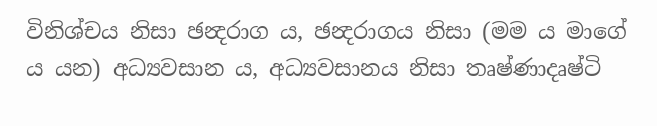විනිශ්චය නිසා ඡන්‍දරාග ය, ඡන්‍දරාගය නිසා (මම ය මාගේ ය යන) අධ්‍යවසාන ය, අධ්‍යවසානය නිසා තෘෂ්ණාදෘෂ්ටි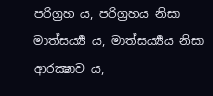පරිග්‍රහ ය, පරිග්‍රහය නිසා මාත්සර්‍ය්‍ය ය, මාත්සර්‍ය්‍යය නිසා ආරක්‍ෂාව ය,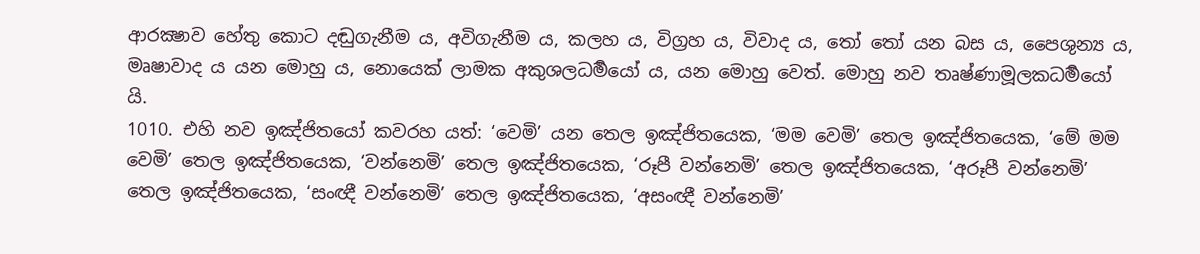ආරක්‍ෂාව හේතු කොට දඬුගැනීම ය, අවිගැනීම ය, කලහ ය, විග්‍රහ ය, විවාද ය, තෝ තෝ යන බස ය, පෛශුන්‍ය ය, මෘෂාවාද ය යන මොහු ය, නොයෙක් ලාමක අකුශලධර්‍මයෝ ය, යන මොහු වෙත්. මොහු නව තෘෂ්ණාමූලකධර්‍මයෝ යි.
1010. එහි නව ඉඤ්ජිතයෝ කවරහ යත්: ‘වෙමි’ යන තෙල ඉඤ්ජිතයෙක, ‘මම වෙමි’ තෙල ඉඤ්ජිතයෙක, ‘මේ මම වෙමි’ තෙල ඉඤ්ජිතයෙක, ‘වන්නෙමි’ තෙල ඉඤ්ජිතයෙක, ‘රූපී වන්නෙමි’ තෙල ඉඤ්ජිතයෙක, ‘අරූපී වන්නෙමි’ තෙල ඉඤ්ජිතයෙක, ‘සංඥී වන්නෙමි’ තෙල ඉඤ්ජිතයෙක, ‘අසංඥී වන්නෙමි’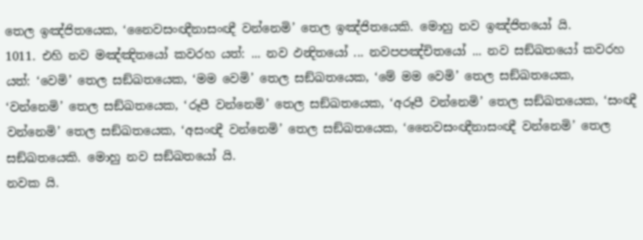තෙල ඉඤ්ජිතයෙක, ‘නෛවසංඥීනාසංඥී වන්නෙමි’ තෙල ඉඤ්ජිතයෙකි. මොහු නව ඉඤ්ජිතයෝ යි.
1011. එහි නව මඤ්ඤිතයෝ කවරහ යත්: ... නව ඵන්‍දිතයෝ ... නවපපඤ්චිතයෝ ... නව සඞ්ඛතයෝ කවරහ යත්: ‘වෙමි’ තෙල සඞ්ඛතයෙක, ‘මම වෙමි’ තෙල සඞ්ඛතයෙක, ‘මේ මම වෙමි’ තෙල සඞ්ඛතයෙක, ‘වන්නෙමි’ තෙල සඞ්ඛතයෙක, ‘රූපී වන්නෙමි’ තෙල සඞ්ඛතයෙක, ‘අරූපී වන්නෙමි’ තෙල සඞ්ඛතයෙක, ‘සංඥී වන්නෙමි’ තෙල සඞ්ඛතයෙක, ‘අසංඥී වන්නෙමි’ තෙල සඞ්ඛතයෙක, ‘නෛවසංඥීනාසංඥී වන්නෙමි’ තෙල සඞ්ඛතයෙකි. මොහු නව සඞ්ඛතයෝ යි.
නවක යි.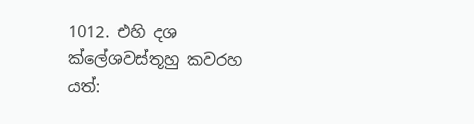1012. එහි දශ ක්ලේශවස්තූහු කවරහ යත්: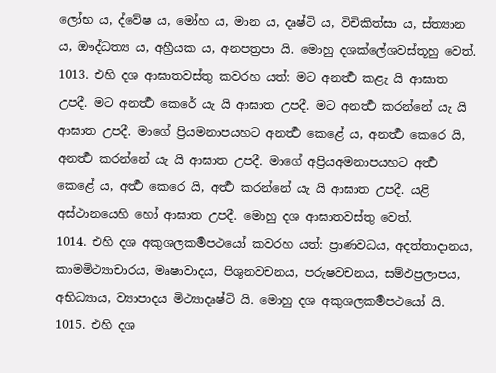ලෝභ ය, ද්වේෂ ය, මෝහ ය, මාන ය, දෘෂ්ටි ය, විචිකිත්සා ය, ස්ත්‍යාන ය, ඖද්ධත්‍ය ය, අහ්‍රීයක ය, අනපත්‍රපා යි. මොහු දශක්ලේශවස්තූහු වෙත්.
1013. එහි දශ ආඝාතවස්තු කවරහ යත්: මට අනර්‍ත්‍ථ කළැ යි ආඝාත උපදී. මට අනර්‍ත්‍ථ කෙරේ යැ යි ආඝාත උපදී. මට අනර්‍ත්‍ථ කරන්නේ යැ යි ආඝාත උපදී. මාගේ ප්‍රියමනාපයහට අනර්‍ත්‍ථ කෙළේ ය, අනර්‍ත්‍ථ කෙරෙ යි, අනර්‍ත්‍ථ කරන්නේ යැ යි ආඝාත උපදී. මාගේ අප්‍රියඅමනාපයහට අර්‍ත්‍ථ කෙළේ ය, අර්‍ත්‍ථ කෙරෙ යි, අර්‍ත්‍ථ කරන්නේ යැ යි ආඝාත උපදී. යළි අස්ථානයෙහි හෝ ආඝාත උපදී. මොහු දශ ආඝාතවස්තු වෙත්.
1014. එහි දශ අකුශලකර්‍මපථයෝ කවරහ යත්: ප්‍රාණවධය, අදත්තාදානය, කාමමිථ්‍යාචාරය, මෘෂාවාදය, පිශුනවචනය, පරුෂවචනය, සම්ඵප්‍රලාපය, අභිධ්‍යාය, ව්‍යාපාදය මිථ්‍යාදෘෂ්ටි යි. මොහු දශ අකුශලකර්‍මපථයෝ යි.
1015. එහි දශ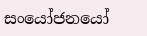සංයෝජනයෝ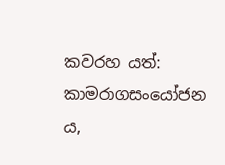කවරහ යත්: කාමරාගසංයෝජන ය,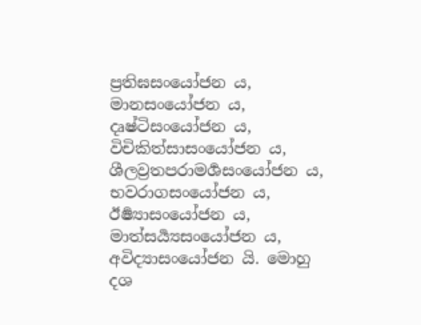ප්‍රතිඝසංයෝජන ය, මානසංයෝජන ය, දෘෂ්ටිසංයෝජන ය, විචිකිත්සාසංයෝජන ය, ශීලව්‍රතපරාමර්‍ශසංයෝජන ය, භවරාගසංයෝජන ය, ඊර්‍ෂ්‍යාසංයෝජන ය, මාත්සර්‍ය්‍යසංයෝජන ය, අවිද්‍යාසංයෝජන යි. මොහු දශ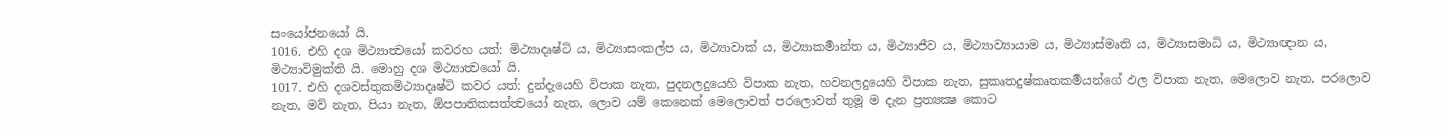සංයෝජනයෝ යි.
1016. එහි දශ මිථ්‍යාත්‍වයෝ කවරහ යත්: මිථ්‍යාදෘෂ්ටි ය, මිථ්‍යාසංකල්ප ය, මිථ්‍යාවාක් ය, මිථ්‍යාකර්‍මාන්ත ය, මිථ්‍යාජීව ය, මිථ්‍යාව්‍යායාම ය, මිථ්‍යාස්මෘති ය, මිථ්‍යාසමාධි ය, මිථ්‍යාඥාන ය, මිථ්‍යාවිමුක්ති යි. මොහු දශ මිථ්‍යාත්‍වයෝ යි.
1017. එහි දශවස්තුකමිථ්‍යාදෘෂ්ටි කවර යත්: දුන්දැයෙහි විපාක නැත, පුදනලදුයෙහි විපාක නැත, හවනලදුයෙහි විපාක නැත, සුකෘතදුෂ්කෘතකර්‍මයන්ගේ ඵල විපාක නැත, මෙලොව නැත, පරලොව නැත, මව් නැත, පියා නැත, ඕපපාතිකසත්ත්‍වයෝ නැත, ලොව යම් කෙනෙක් මෙලොවත් පරලොවත් තුමූ ම දැන ප්‍රත්‍යක්‍ෂ කොට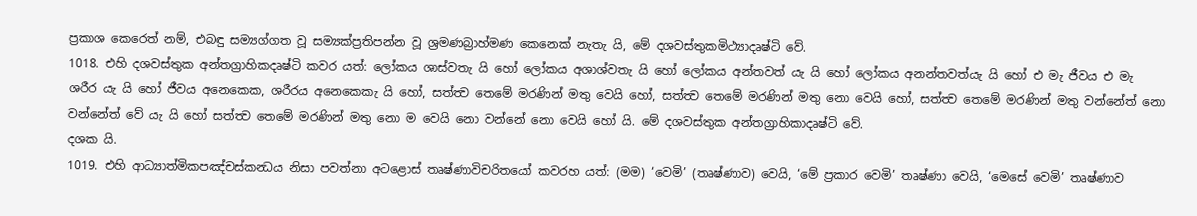ප්‍රකාශ කෙරෙත් නම්, එබඳු සම්‍යග්ගත වූ සම්‍යක්ප්‍රතිපන්න වූ ශ්‍රමණබ්‍රාහ්මණ කෙනෙක් නැතැ යි, මේ දශවස්තුකමිථ්‍යාදෘෂ්ටි වේ.
1018. එහි දශවස්තුක අන්තග්‍රාහිකදෘෂ්ටි කවර යත්: ලෝකය ශාස්වතැ යි හෝ ලෝකය අශාශ්වතැ යි හෝ ලෝකය අන්තවත් යැ යි හෝ ලෝකය අනන්තවත්යැ යි හෝ එ මැ ජීවය එ මැ ශරීර යැ යි හෝ ජීවය අනෙකෙක, ශරීරය අනෙකෙකැ යි හෝ, සත්ත්‍ව තෙමේ මරණින් මතු වෙයි හෝ, සත්ත්‍ව තෙමේ මරණින් මතු නො වෙයි හෝ, සත්ත්‍ව තෙමේ මරණින් මතු වන්නේත් නො වන්නේත් වේ යැ යි හෝ සත්ත්‍ව තෙමේ මරණින් මතු නො ම වෙයි නො වන්නේ නො වෙයි හෝ යි. මේ දශවස්තුක අන්තග්‍රාහිකාදෘෂ්ටි වේ.
දශක යි.
1019. එහි ආධ්‍යාත්මිකපඤ්චස්කන්‍ධය නිසා පවත්නා අටළොස් තෘෂ්ණාවිචරිතයෝ කවරහ යත්: (මම) ‘වෙමි’ (තෘෂ්ණාව) වෙයි, ‘මේ ප්‍රකාර වෙමි’ තෘෂ්ණා වෙයි, ‘මෙසේ වෙමි’ තෘෂ්ණාව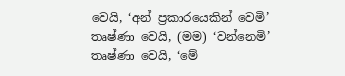වෙයි, ‘අන් ප්‍රකාරයෙකින් වෙමි’ තෘෂ්ණා වෙයි, (මම) ‘වන්නෙමි’ තෘෂ්ණා වෙයි, ‘මේ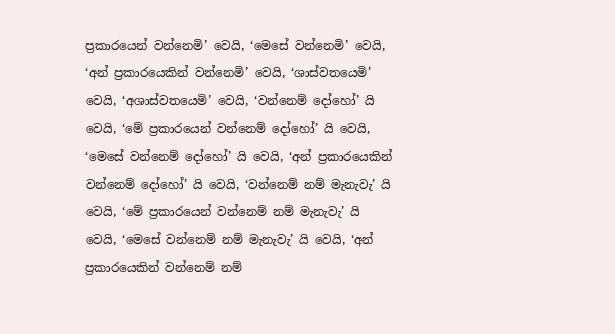ප්‍රකාරයෙන් වන්නෙමි’ වෙයි, ‘මෙසේ වන්නෙමි’ වෙයි, ‘අන් ප්‍රකාරයෙකින් වන්නෙමි’ වෙයි, ‘ශාස්වතයෙමි’ වෙයි, ‘අශාස්වතයෙමි’ වෙයි, ‘වන්නෙම් දෝහෝ’ යි වෙයි, ‘මේ ප්‍රකාරයෙන් වන්නෙම් දෝහෝ’ යි වෙයි, ‘මෙසේ වන්නෙම් දෝහෝ’ යි වෙයි, ‘අන් ප්‍රකාරයෙකින් වන්නෙම් දෝහෝ’ යි වෙයි, ‘වන්නෙම් නම් මැනැවැ’ යි වෙයි, ‘මේ ප්‍රකාරයෙන් වන්නෙම් නම් මැනැවැ’ යි වෙයි, ‘මෙසේ වන්නෙම් නම් මැනැවැ’ යි වෙයි, ‘අන් ප්‍රකාරයෙකින් වන්නෙම් නම්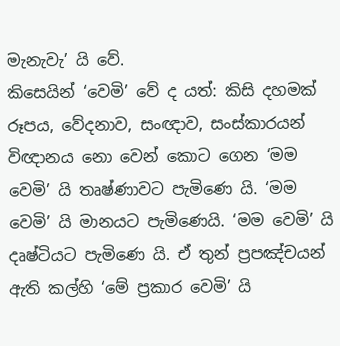මැනැවැ’ යි වේ.
කිසෙයින් ‘වෙමි’ වේ ද යත්: කිසි දහමක් රූපය, වේදනාව, සංඥාව, සංස්කාරයන් විඥානය නො වෙන් කොට ගෙන ‘මම වෙමි’ යි තෘෂ්ණාවට පැමිණෙ යි. ‘මම වෙමි’ යි මානයට පැමිණෙයි. ‘මම වෙමි’ යි දෘෂ්ටියට පැමිණෙ යි. ඒ තුන් ප්‍රපඤ්චයන් ඇති කල්හි ‘මේ ප්‍රකාර වෙමි’ යි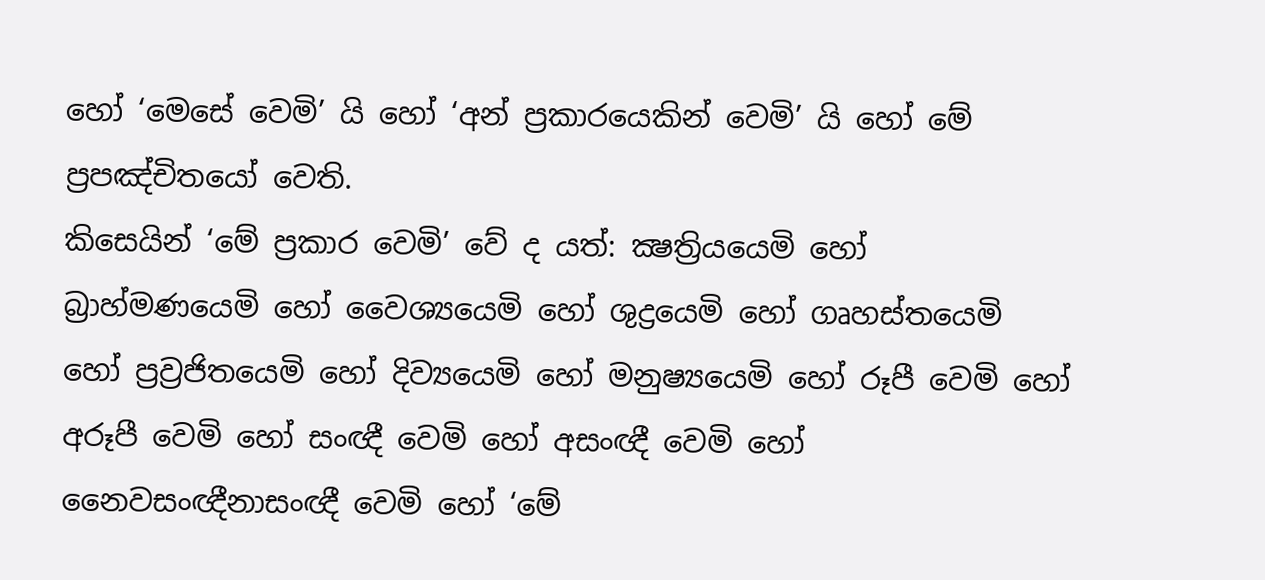හෝ ‘මෙසේ වෙමි’ යි හෝ ‘අන් ප්‍රකාරයෙකින් වෙමි’ යි හෝ මේ ප්‍රපඤ්චිතයෝ වෙති.
කිසෙයින් ‘මේ ප්‍රකාර වෙමි’ වේ ද යත්: ක්‍ෂත්‍රියයෙමි හෝ බ්‍රාහ්මණයෙමි හෝ වෛශ්‍යයෙමි හෝ ශුද්‍රයෙමි හෝ ගෘහස්තයෙමි හෝ ප්‍රව්‍රජිතයෙමි හෝ දිව්‍යයෙමි හෝ මනුෂ්‍යයෙමි හෝ රූපී වෙමි හෝ අරූපී වෙමි හෝ සංඥී වෙමි හෝ අසංඥී වෙමි හෝ නෛවසංඥීනාසංඥී වෙමි හෝ ‘මේ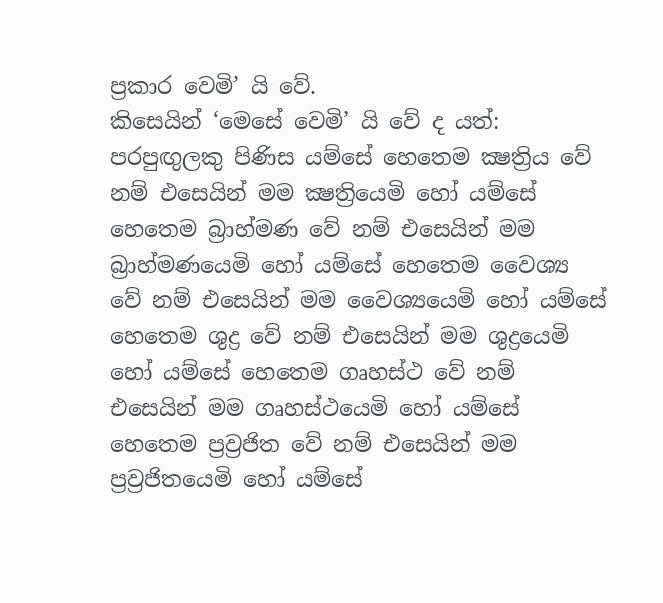ප්‍රකාර වෙමි’ යි වේ.
කිසෙයින් ‘මෙසේ වෙමි’ යි වේ ද යත්: පරපුඟුලකු පිණිස යම්සේ හෙතෙම ක්‍ෂත්‍රිය වේ නම් එසෙයින් මම ක්‍ෂත්‍රියෙමි හෝ යම්සේ හෙතෙම බ්‍රාහ්මණ වේ නම් එසෙයින් මම බ්‍රාහ්මණයෙමි හෝ යම්සේ හෙතෙම වෛශ්‍ය වේ නම් එසෙයින් මම වෛශ්‍යයෙමි හෝ යම්සේ හෙතෙම ශුද්‍ර වේ නම් එසෙයින් මම ශුද්‍රයෙමි හෝ යම්සේ හෙතෙම ගෘහස්ථ වේ නම් එසෙයින් මම ගෘහස්ථයෙමි හෝ යම්සේ හෙතෙම ප්‍රව්‍රජිත වේ නම් එසෙයින් මම ප්‍රව්‍රජිතයෙමි හෝ යම්සේ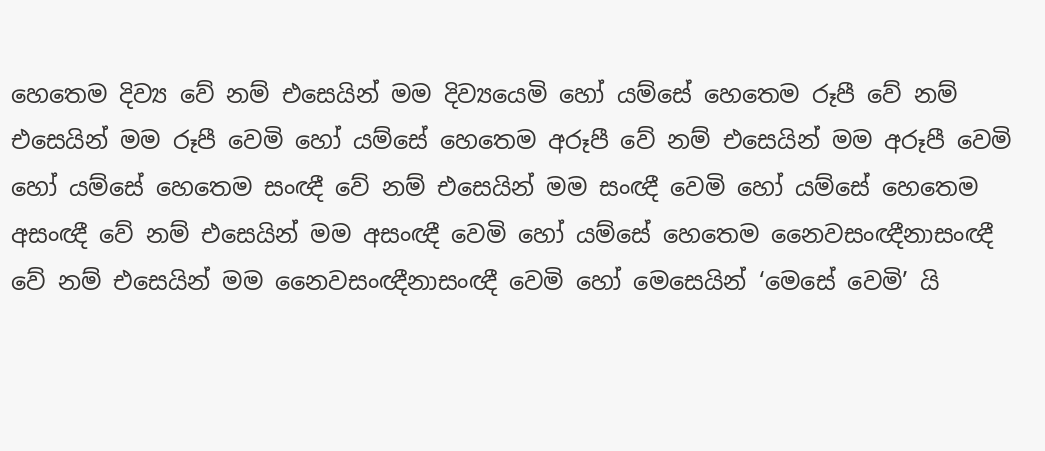හෙතෙම දිව්‍ය වේ නම් එසෙයින් මම දිව්‍යයෙමි හෝ යම්සේ හෙතෙම රූපී වේ නම් එසෙයින් මම රූපී වෙමි හෝ යම්සේ හෙතෙම අරූපී වේ නම් එසෙයින් මම අරූපී වෙමි හෝ යම්සේ හෙතෙම සංඥී වේ නම් එසෙයින් මම සංඥී වෙමි හෝ යම්සේ හෙතෙම අසංඥී වේ නම් එසෙයින් මම අසංඥී වෙමි හෝ යම්සේ හෙතෙම නෛවසංඥීනාසංඥී වේ නම් එසෙයින් මම නෛවසංඥීනාසංඥී වෙමි හෝ මෙසෙයින් ‘මෙසේ වෙමි’ යි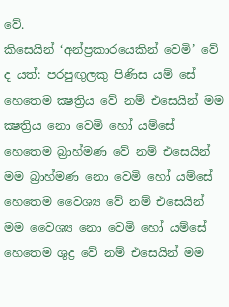වේ.
කිසෙයින් ‘අන්ප්‍රකාරයෙකින් වෙමි’ වේ ද යත්: පරපුඟුලකු පිණිස යම් සේ හෙතෙම ක්‍ෂත්‍රිය වේ නම් එසෙයින් මම ක්‍ෂත්‍රිය නො වෙමි හෝ යම්සේ හෙතෙම බ්‍රාහ්මණ වේ නම් එසෙයින් මම බ්‍රාහ්මණ නො වෙමි හෝ යම්සේ හෙතෙම වෛශ්‍ය වේ නම් එසෙයින් මම වෛශ්‍ය නො වෙමි හෝ යම්සේ හෙතෙම ශුද්‍ර වේ නම් එසෙයින් මම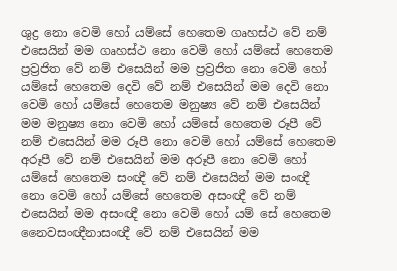ශුද්‍ර නො වෙමි හෝ යම්සේ හෙතෙම ගෘහස්ථ වේ නම් එසෙයින් මම ගෘහස්ථ නො වෙමි හෝ යම්සේ හෙතෙම ප්‍රව්‍රජිත වේ නම් එසෙයින් මම ප්‍රව්‍රජිත නො වෙමි හෝ යම්සේ හෙතෙම දෙවි වේ නම් එසෙයින් මම දෙවි නො වෙමි හෝ යම්සේ හෙතෙම මනුෂ්‍ය වේ නම් එසෙයින් මම මනුෂ්‍ය නො වෙමි හෝ යම්සේ හෙතෙම රූපී වේ නම් එසෙයින් මම රූපී නො වෙමි හෝ යම්සේ හෙතෙම අරූපී වේ නම් එසෙයින් මම අරූපී නො වෙමි හෝ යම්සේ හෙතෙම සංඥී වේ නම් එසෙයින් මම සංඥී නො වෙමි හෝ යම්සේ හෙතෙම අසංඥී වේ නම් එසෙයින් මම අසංඥී නො වෙමි හෝ යම් සේ හෙතෙම නෛවසංඥීනාසංඥී වේ නම් එසෙයින් මම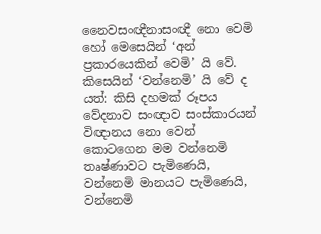නෛවසංඥීනාසංඥී නො වෙමි හෝ මෙසෙයින් ‘අන් ප්‍රකාරයෙකින් වෙමි’ යි වේ.
කිසෙයින් ‘වන්නෙමි’ යි වේ ද යත්: කිසි දහමක් රූපය වේදනාව සංඥාව සංස්කාරයන් විඥානය නො වෙන් කොටගෙන මම වන්නෙමි තෘෂ්ණාවට පැමිණෙයි, වන්නෙමි මානයට පැමිණෙයි, වන්නෙමි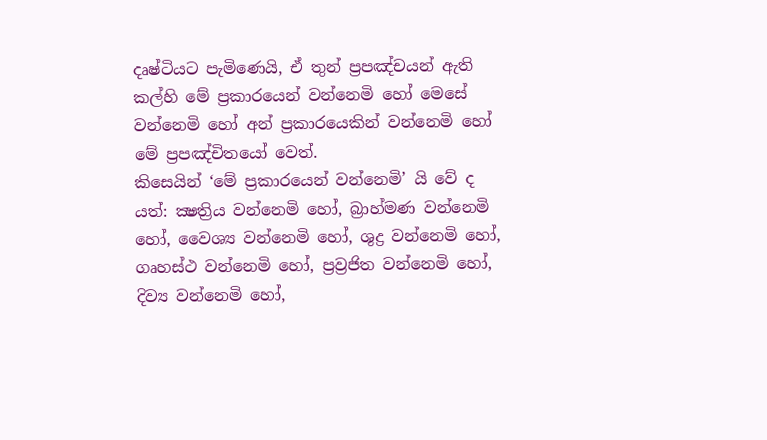දෘෂ්ටියට පැමිණෙයි, ඒ තුන් ප්‍රපඤ්චයන් ඇති කල්හි මේ ප්‍රකාරයෙන් වන්නෙමි හෝ මෙසේ වන්නෙමි හෝ අන් ප්‍රකාරයෙකින් වන්නෙමි හෝ මේ ප්‍රපඤ්චිතයෝ වෙත්.
කිසෙයින් ‘මේ ප්‍රකාරයෙන් වන්නෙමි’ යි වේ ද යත්: ක්‍ෂත්‍රිය වන්නෙමි හෝ, බ්‍රාහ්මණ වන්නෙමි හෝ, වෛශ්‍ය වන්නෙමි හෝ, ශුද්‍ර වන්නෙමි හෝ, ගෘහස්ථ වන්නෙමි හෝ, ප්‍රව්‍රජිත වන්නෙමි හෝ, දිව්‍ය වන්නෙමි හෝ,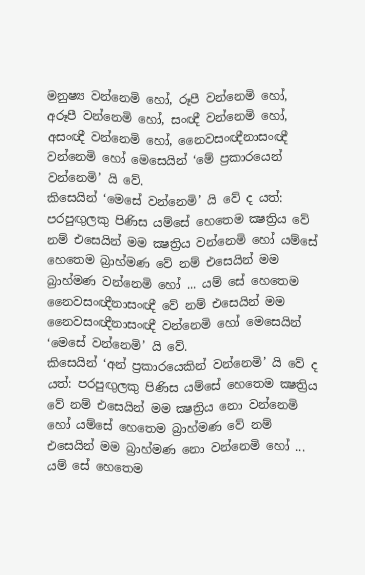මනුෂ්‍ය වන්නෙමි හෝ, රූපී වන්නෙමි හෝ, අරූපී වන්නෙමි හෝ, සංඥී වන්නෙමි හෝ, අසංඥී වන්නෙමි හෝ, නෛවසංඥීනාසංඥී වන්නෙමි හෝ මෙසෙයින් ‘මේ ප්‍රකාරයෙන් වන්නෙමි’ යි වේ.
කිසෙයින් ‘මෙසේ වන්නෙමි’ යි වේ ද යත්: පරපුඟුලකු පිණිස යම්සේ හෙතෙම ක්‍ෂත්‍රිය වේ නම් එසෙයින් මම ක්‍ෂත්‍රිය වන්නෙමි හෝ යම්සේ හෙතෙම බ්‍රාහ්මණ වේ නම් එසෙයින් මම බ්‍රාහ්මණ වන්නෙමි හෝ ... යම් සේ හෙතෙම නෛවසංඥීනාසංඥී වේ නම් එසෙයින් මම නෛවසංඥීනාසංඥී වන්නෙමි හෝ මෙසෙයින් ‘මෙසේ වන්නෙමි’ යි වේ.
කිසෙයින් ‘අන් ප්‍රකාරයෙකින් වන්නෙමි’ යි වේ ද යත්: පරපුඟුලකු පිණිස යම්සේ හෙතෙම ක්‍ෂත්‍රිය වේ නම් එසෙයින් මම ක්‍ෂත්‍රිය නො වන්නෙමි හෝ යම්සේ හෙතෙම බ්‍රාහ්මණ වේ නම් එසෙයින් මම බ්‍රාහ්මණ නො වන්නෙමි හෝ ... යම් සේ හෙතෙම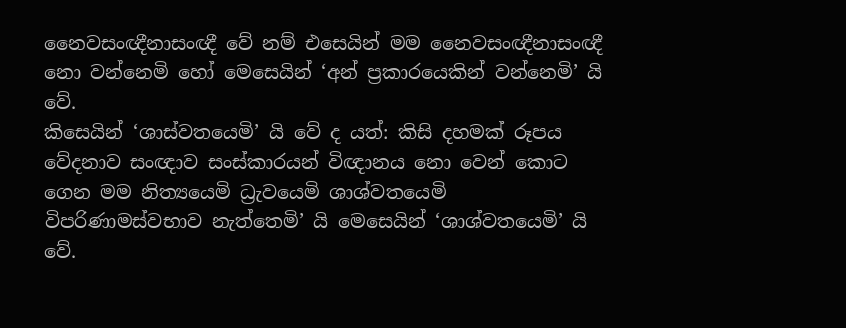නෛවසංඥීනාසංඥී වේ නම් එසෙයින් මම නෛවසංඥීනාසංඥී නො වන්නෙමි හෝ මෙසෙයින් ‘අන් ප්‍රකාරයෙකින් වන්නෙමි’ යි වේ.
කිසෙයින් ‘ශාස්වතයෙමි’ යි වේ ද යත්: කිසි දහමක් රූපය වේදනාව සංඥාව සංස්කාරයන් විඥානය නො වෙන් කොට ගෙන මම නිත්‍යයෙමි ධ්‍රැවයෙමි ශාශ්වතයෙමි විපරිණාමස්වභාව නැත්තෙමි’ යි මෙසෙයින් ‘ශාශ්වතයෙමි’ යි වේ.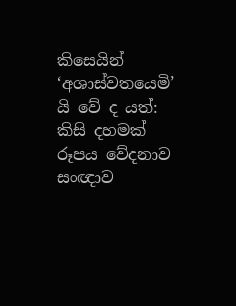කිසෙයින් ‘අශාස්වතයෙමි’ යි වේ ද යත්: කිසි දහමක් රූපය වේදනාව සංඥාව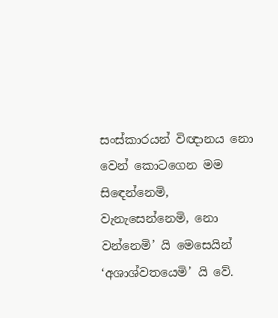සංස්කාරයන් විඥානය නො වෙන් කොටගෙන මම සිඳෙන්නෙමි, වැනැසෙන්නෙමි, නො වන්නෙමි’ යි මෙසෙයින් ‘අශාශ්වතයෙමි’ යි වේ.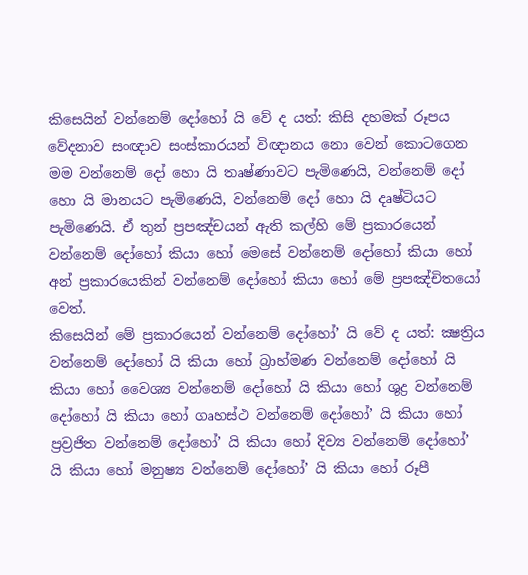කිසෙයින් වන්නෙම් දෝහෝ යි වේ ද යත්: කිසි දහමක් රූපය වේදනාව සංඥාව සංස්කාරයන් විඥානය නො වෙන් කොටගෙන මම වන්නෙම් දෝ හො යි තෘෂ්ණාවට පැමිණෙයි, වන්නෙම් දෝ හො යි මානයට පැමිණෙයි, වන්නෙම් දෝ හො යි දෘෂ්ටියට පැමිණෙයි. ඒ තුන් ප්‍රපඤ්චයන් ඇති කල්හි මේ ප්‍රකාරයෙන් වන්නෙම් දෝහෝ කියා හෝ මෙසේ වන්නෙම් දෝහෝ කියා හෝ අන් ප්‍රකාරයෙකින් වන්නෙම් දෝහෝ කියා හෝ මේ ප්‍රපඤ්චිතයෝ වෙත්.
කිසෙයින් මේ ප්‍රකාරයෙන් වන්නෙම් දෝහෝ’ යි වේ ද යත්: ක්‍ෂත්‍රිය වන්නෙම් දෝහෝ යි කියා හෝ බ්‍රාහ්මණ වන්නෙම් දෝහෝ යි කියා හෝ වෛශ්‍ය වන්නෙම් දෝහෝ යි කියා හෝ ශුද්‍ර වන්නෙම් දෝහෝ යි කියා හෝ ගෘහස්ථ වන්නෙම් දෝහෝ’ යි කියා හෝ ප්‍රව්‍රජිත වන්නෙම් දෝහෝ’ යි කියා හෝ දිව්‍ය වන්නෙම් දෝහෝ’ යි කියා හෝ මනුෂ්‍ය වන්නෙම් දෝහෝ’ යි කියා හෝ රූපී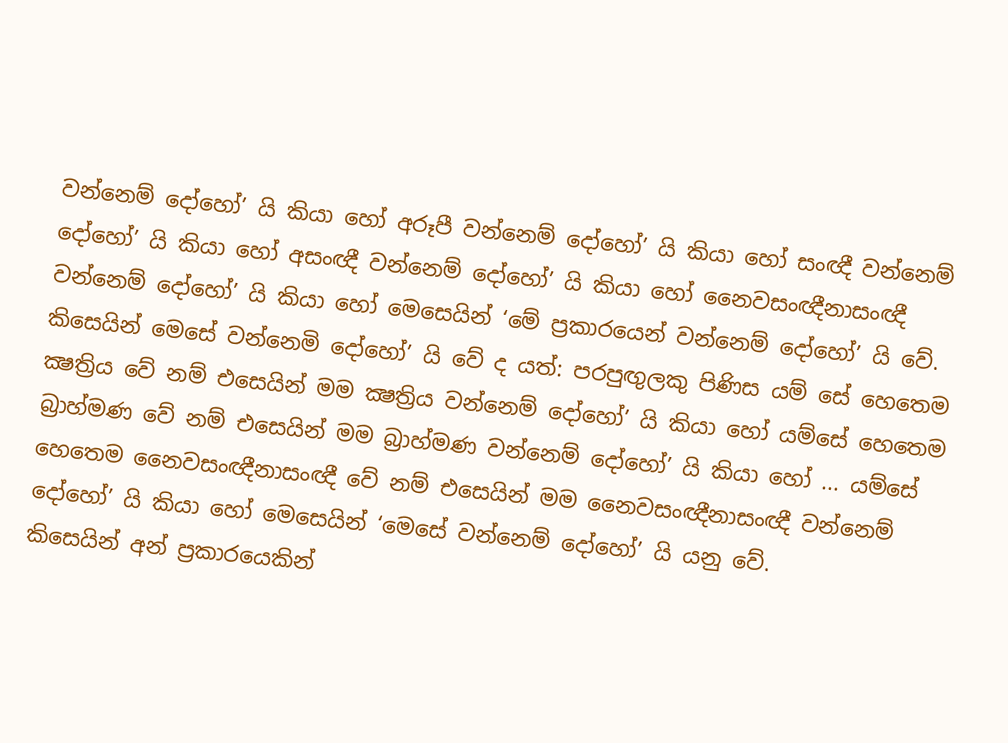වන්නෙම් දෝහෝ’ යි කියා හෝ අරූපී වන්නෙම් දෝහෝ’ යි කියා හෝ සංඥී වන්නෙම් දෝහෝ’ යි කියා හෝ අසංඥී වන්නෙම් දෝහෝ’ යි කියා හෝ නෛවසංඥීනාසංඥී වන්නෙම් දෝහෝ’ යි කියා හෝ මෙසෙයින් ‘මේ ප්‍රකාරයෙන් වන්නෙම් දෝහෝ’ යි වේ.
කිසෙයින් මෙසේ වන්නෙමි දෝහෝ’ යි වේ ද යත්: පරපුඟුලකු පිණිස යම් සේ හෙතෙම ක්‍ෂත්‍රිය වේ නම් එසෙයින් මම ක්‍ෂත්‍රිය වන්නෙම් දෝහෝ’ යි කියා හෝ යම්සේ හෙතෙම බ්‍රාහ්මණ වේ නම් එසෙයින් මම බ්‍රාහ්මණ වන්නෙම් දෝහෝ’ යි කියා හෝ ... යම්සේ හෙතෙම නෛවසංඥීනාසංඥී වේ නම් එසෙයින් මම නෛවසංඥීනාසංඥී වන්නෙම් දෝහෝ’ යි කියා හෝ මෙසෙයින් ‘මෙසේ වන්නෙම් දෝහෝ’ යි යනු වේ.
කිසෙයින් අන් ප්‍රකාරයෙකින්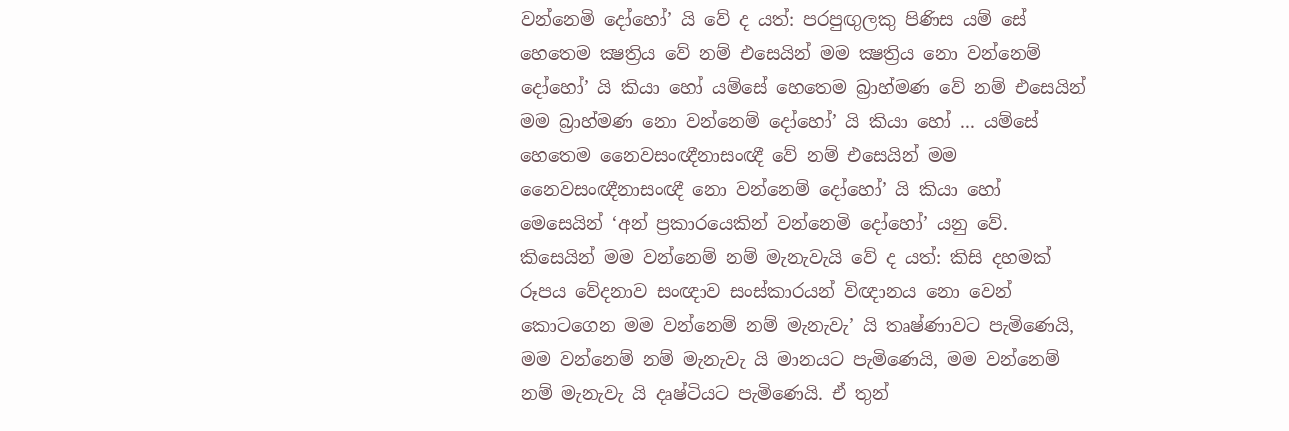වන්නෙමි දෝහෝ’ යි වේ ද යත්: පරපුඟුලකු පිණිස යම් සේ හෙතෙම ක්‍ෂත්‍රිය වේ නම් එසෙයින් මම ක්‍ෂත්‍රිය නො වන්නෙම් දෝහෝ’ යි කියා හෝ යම්සේ හෙතෙම බ්‍රාහ්මණ වේ නම් එසෙයින් මම බ්‍රාහ්මණ නො වන්නෙම් දෝහෝ’ යි කියා හෝ ... යම්සේ හෙතෙම නෛවසංඥීනාසංඥී වේ නම් එසෙයින් මම නෛවසංඥීනාසංඥී නො වන්නෙම් දෝහෝ’ යි කියා හෝ මෙසෙයින් ‘අන් ප්‍රකාරයෙකින් වන්නෙමි දෝහෝ’ යනු වේ.
කිසෙයින් මම වන්නෙම් නම් මැනැවැයි වේ ද යත්: කිසි දහමක් රූපය වේදනාව සංඥාව සංස්කාරයන් විඥානය නො වෙන් කොටගෙන මම වන්නෙම් නම් මැනැවැ’ යි තෘෂ්ණාවට පැමිණෙයි, මම වන්නෙම් නම් මැනැවැ යි මානයට පැමිණෙයි, මම වන්නෙම් නම් මැනැවැ යි දෘෂ්ටියට පැමිණෙයි. ඒ තුන්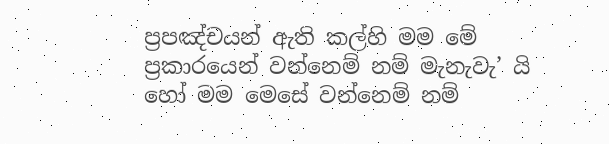ප්‍රපඤ්චයන් ඇති කල්හි මම මේ ප්‍රකාරයෙන් වන්නෙම් නම් මැනැවැ’ යි හෝ මම මෙසේ වන්නෙම් නම්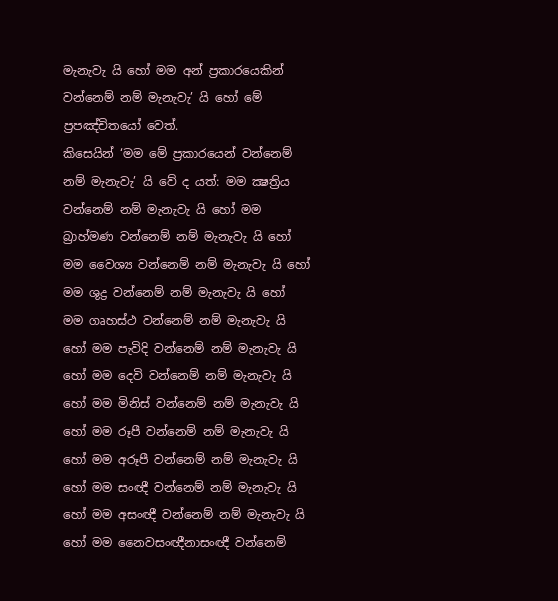මැනැවැ යි හෝ මම අන් ප්‍රකාරයෙකින් වන්නෙම් නම් මැනැවැ’ යි හෝ මේ ප්‍රපඤ්චිතයෝ වෙත්.
කිසෙයින් ‘මම මේ ප්‍රකාරයෙන් වන්නෙම් නම් මැනැවැ’ යි වේ ද යත්: මම ක්‍ෂත්‍රිය වන්නෙම් නම් මැනැවැ යි හෝ මම බ්‍රාහ්මණ වන්නෙම් නම් මැනැවැ යි හෝ මම වෛශ්‍ය වන්නෙම් නම් මැනැවැ යි හෝ මම ශුද්‍ර වන්නෙම් නම් මැනැවැ යි හෝ මම ගෘහස්ථ වන්නෙම් නම් මැනැවැ යි හෝ මම පැවිදි වන්නෙම් නම් මැනැවැ යි හෝ මම දෙවි වන්නෙම් නම් මැනැවැ යි හෝ මම මිනිස් වන්නෙම් නම් මැනැවැ යි හෝ මම රූපී වන්නෙම් නම් මැනැවැ යි හෝ මම අරූපී වන්නෙම් නම් මැනැවැ යි හෝ මම සංඥී වන්නෙම් නම් මැනැවැ යි හෝ මම අසංඥී වන්නෙම් නම් මැනැවැ යි හෝ මම නෛවසංඥීනාසංඥී වන්නෙම්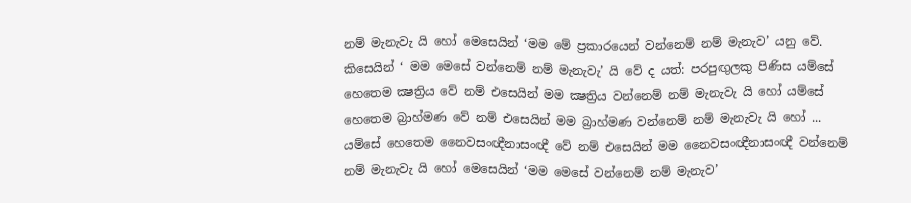නම් මැනැවැ යි හෝ මෙසෙයින් ‘මම මේ ප්‍රකාරයෙන් වන්නෙම් නම් මැනැව’ යනු වේ.
කිසෙයින් ‘ මම මෙසේ වන්නෙම් නම් මැනැවැ’ යි වේ ද යත්: පරපුඟුලකු පිණිස යම්සේ හෙතෙම ක්‍ෂත්‍රිය වේ නම් එසෙයින් මම ක්‍ෂත්‍රිය වන්නෙම් නම් මැනැවැ යි හෝ යම්සේ හෙතෙම බ්‍රාහ්මණ වේ නම් එසෙයින් මම බ්‍රාහ්මණ වන්නෙම් නම් මැනැවැ යි හෝ ... යම්සේ හෙතෙම නෛවසංඥීනාසංඥී වේ නම් එසෙයින් මම නෛවසංඥීනාසංඥී වන්නෙම් නම් මැනැවැ යි හෝ මෙසෙයින් ‘මම මෙසේ වන්නෙම් නම් මැනැව’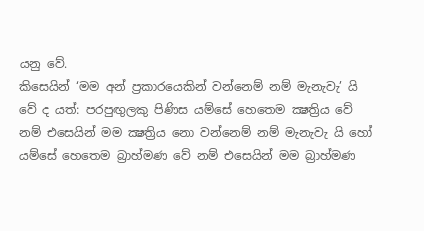යනු වේ.
කිසෙයින් ‘මම අන් ප්‍රකාරයෙකින් වන්නෙම් නම් මැනැවැ’ යි වේ ද යත්: පරපුඟුලකු පිණිස යම්සේ හෙතෙම ක්‍ෂත්‍රිය වේ නම් එසෙයින් මම ක්‍ෂත්‍රිය නො වන්නෙම් නම් මැනැවැ යි හෝ යම්සේ හෙතෙම බ්‍රාහ්මණ වේ නම් එසෙයින් මම බ්‍රාහ්මණ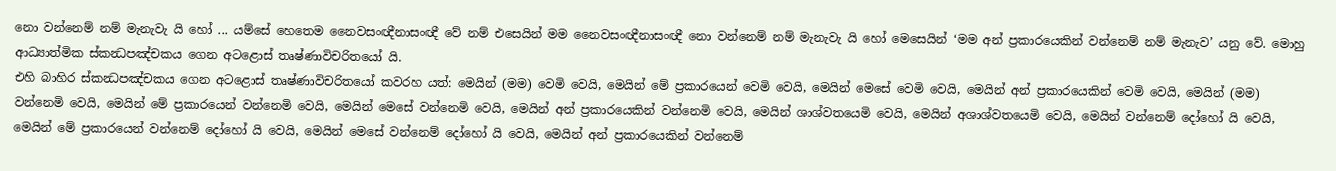නො වන්නෙම් නම් මැනැවැ යි හෝ ... යම්සේ හෙතෙම නෛවසංඥීනාසංඥී වේ නම් එසෙයින් මම නෛවසංඥීනාසංඥී නො වන්නෙම් නම් මැනැවැ යි හෝ මෙසෙයින් ‘මම අන් ප්‍රකාරයෙකින් වන්නෙම් නම් මැනැව’ යනු වේ. මොහු ආධ්‍යාත්මික ස්කන්‍ධපඤ්චකය ගෙන අටළොස් තෘෂ්ණාවිචරිතයෝ යි.
එහි බාහිර ස්කන්‍ධපඤ්චකය ගෙන අටළොස් තෘෂ්ණාවිචරිතයෝ කවරහ යත්: මෙයින් (මම) වෙමි වෙයි, මෙයින් මේ ප්‍රකාරයෙන් වෙමි වෙයි, මෙයින් මෙසේ වෙමි වෙයි, මෙයින් අන් ප්‍රකාරයෙකින් වෙමි වෙයි, මෙයින් (මම) වන්නෙමි වෙයි, මෙයින් මේ ප්‍රකාරයෙන් වන්නෙමි වෙයි, මෙයින් මෙසේ වන්නෙමි වෙයි, මෙයින් අන් ප්‍රකාරයෙකින් වන්නෙමි වෙයි, මෙයින් ශාශ්වතයෙමි වෙයි, මෙයින් අශාශ්වතයෙමි වෙයි, මෙයින් වන්නෙම් දෝහෝ යි වෙයි, මෙයින් මේ ප්‍රකාරයෙන් වන්නෙම් දෝහෝ යි වෙයි, මෙයින් මෙසේ වන්නෙම් දෝහෝ යි වෙයි, මෙයින් අන් ප්‍රකාරයෙකින් වන්නෙම්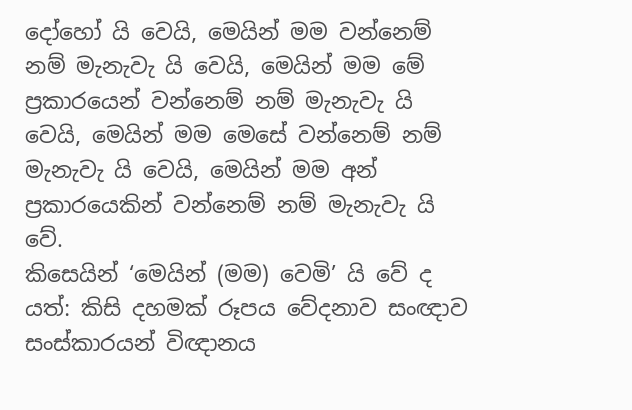දෝහෝ යි වෙයි, මෙයින් මම වන්නෙම් නම් මැනැවැ යි වෙයි, මෙයින් මම මේ ප්‍රකාරයෙන් වන්නෙම් නම් මැනැවැ යි වෙයි, මෙයින් මම මෙසේ වන්නෙම් නම් මැනැවැ යි වෙයි, මෙයින් මම අන් ප්‍රකාරයෙකින් වන්නෙම් නම් මැනැවැ යි වේ.
කිසෙයින් ‘මෙයින් (මම) වෙමි’ යි වේ ද යත්: කිසි දහමක් රූපය වේදනාව සංඥාව සංස්කාරයන් විඥානය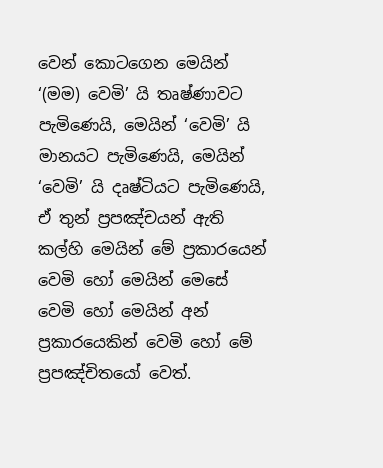වෙන් කොටගෙන මෙයින් ‘(මම) වෙමි’ යි තෘෂ්ණාවට පැමිණෙයි, මෙයින් ‘වෙමි’ යි මානයට පැමිණෙයි, මෙයින් ‘වෙමි’ යි දෘෂ්ටියට පැමිණෙයි, ඒ තුන් ප්‍රපඤ්චයන් ඇති කල්හි මෙයින් මේ ප්‍රකාරයෙන් වෙමි හෝ මෙයින් මෙසේ වෙමි හෝ මෙයින් අන් ප්‍රකාරයෙකින් වෙමි හෝ මේ ප්‍රපඤ්චිතයෝ වෙත්.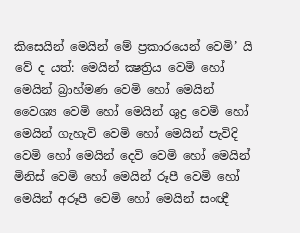කිසෙයින් මෙයින් මේ ප්‍රකාරයෙන් වෙමි’ යි වේ ද යත්: මෙයින් ක්‍ෂත්‍රිය වෙමි හෝ මෙයින් බ්‍රාහ්මණ වෙමි හෝ මෙයින් වෛශ්‍ය වෙමි හෝ මෙයින් ශුද්‍ර වෙමි හෝ මෙයින් ගැහැවි වෙමි හෝ මෙයින් පැවිදි වෙමි හෝ මෙයින් දෙවි වෙමි හෝ මෙයින් මිනිස් වෙමි හෝ මෙයින් රූපී වෙමි හෝ මෙයින් අරූපී වෙමි හෝ මෙයින් සංඥී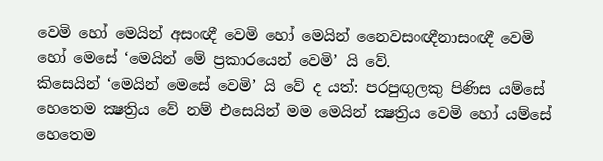වෙමි හෝ මෙයින් අසංඥී වෙමි හෝ මෙයින් නෛවසංඥීනාසංඥී වෙමි හෝ මෙසේ ‘මෙයින් මේ ප්‍රකාරයෙන් වෙමි’ යි වේ.
කිසෙයින් ‘මෙයින් මෙසේ වෙමි’ යි වේ ද යත්: පරපුඟුලකු පිණිස යම්සේ හෙතෙම ක්‍ෂත්‍රිය වේ නම් එසෙයින් මම මෙයින් ක්‍ෂත්‍රිය වෙමි හෝ යම්සේ හෙතෙම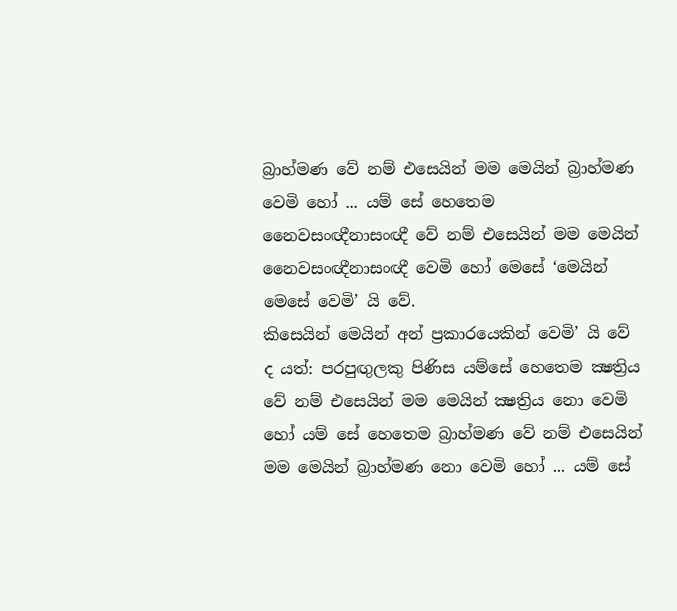බ්‍රාහ්මණ වේ නම් එසෙයින් මම මෙයින් බ්‍රාහ්මණ වෙමි හෝ ... යම් සේ හෙතෙම නෛවසංඥීනාසංඥී වේ නම් එසෙයින් මම මෙයින් නෛවසංඥීනාසංඥී වෙමි හෝ මෙසේ ‘මෙයින් මෙසේ වෙමි’ යි වේ.
කිසෙයින් මෙයින් අන් ප්‍රකාරයෙකින් වෙමි’ යි වේ ද යත්: පරපුඟුලකු පිණිස යම්සේ හෙතෙම ක්‍ෂත්‍රිය වේ නම් එසෙයින් මම මෙයින් ක්‍ෂත්‍රිය නො වෙමි හෝ යම් සේ හෙතෙම බ්‍රාහ්මණ වේ නම් එසෙයින් මම මෙයින් බ්‍රාහ්මණ නො වෙමි හෝ ... යම් සේ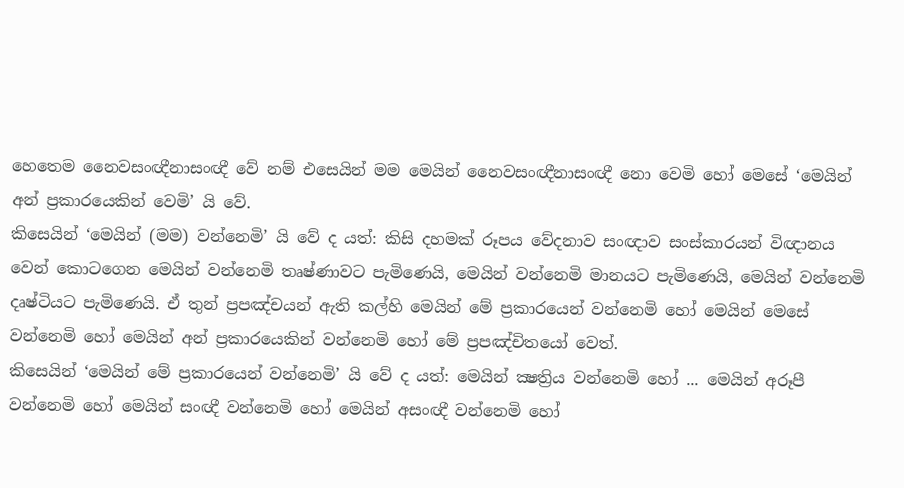හෙතෙම නෛවසංඥීනාසංඥී වේ නම් එසෙයින් මම මෙයින් නෛවසංඥීනාසංඥී නො වෙමි හෝ මෙසේ ‘මෙයින් අන් ප්‍රකාරයෙකින් වෙමි’ යි වේ.
කිසෙයින් ‘මෙයින් (මම) වන්නෙමි’ යි වේ ද යත්: කිසි දහමක් රූපය වේදනාව සංඥාව සංස්කාරයන් විඥානය වෙන් කොටගෙන මෙයින් වන්නෙමි තෘෂ්ණාවට පැමිණෙයි, මෙයින් වන්නෙමි මානයට පැමිණෙයි, මෙයින් වන්නෙමි දෘෂ්ටියට පැමිණෙයි. ඒ තුන් ප්‍රපඤ්චයන් ඇති කල්හි මෙයින් මේ ප්‍රකාරයෙන් වන්නෙමි හෝ මෙයින් මෙසේ වන්නෙමි හෝ මෙයින් අන් ප්‍රකාරයෙකින් වන්නෙමි හෝ මේ ප්‍රපඤ්චිතයෝ වෙත්.
කිසෙයින් ‘මෙයින් මේ ප්‍රකාරයෙන් වන්නෙමි’ යි වේ ද යත්: මෙයින් ක්‍ෂත්‍රිය වන්නෙමි හෝ ... මෙයින් අරූපී වන්නෙමි හෝ මෙයින් සංඥී වන්නෙමි හෝ මෙයින් අසංඥී වන්නෙමි හෝ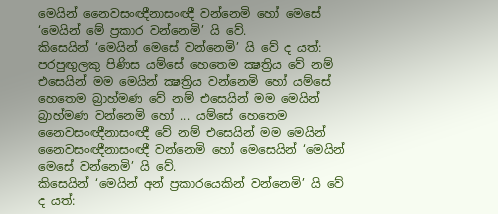මෙයින් නෛවසංඥීනාසංඥී වන්නෙමි හෝ මෙසේ ‘මෙයින් මේ ප්‍රකාර වන්නෙමි’ යි වේ.
කිසෙයින් ‘මෙයින් මෙසේ වන්නෙමි’ යි වේ ද යත්: පරපුඟුලකු පිණිස යම්සේ හෙතෙම ක්‍ෂත්‍රිය වේ නම් එසෙයින් මම මෙයින් ක්‍ෂත්‍රිය වන්නෙමි හෝ යම්සේ හෙතෙම බ්‍රාහ්මණ වේ නම් එසෙයින් මම මෙයින් බ්‍රාහ්මණ වන්නෙමි හෝ ... යම්සේ හෙතෙම නෛවසංඥීනාසංඥී වේ නම් එසෙයින් මම මෙයින් නෛවසංඥීනාසංඥී වන්නෙමි හෝ මෙසෙයින් ‘මෙයින් මෙසේ වන්නෙමි’ යි වේ.
කිසෙයින් ‘මෙයින් අන් ප්‍රකාරයෙකින් වන්නෙමි’ යි වේ ද යත්: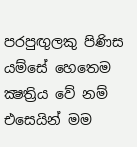පරපුඟුලකු පිණිස යම්සේ හෙතෙම ක්‍ෂත්‍රිය වේ නම් එසෙයින් මම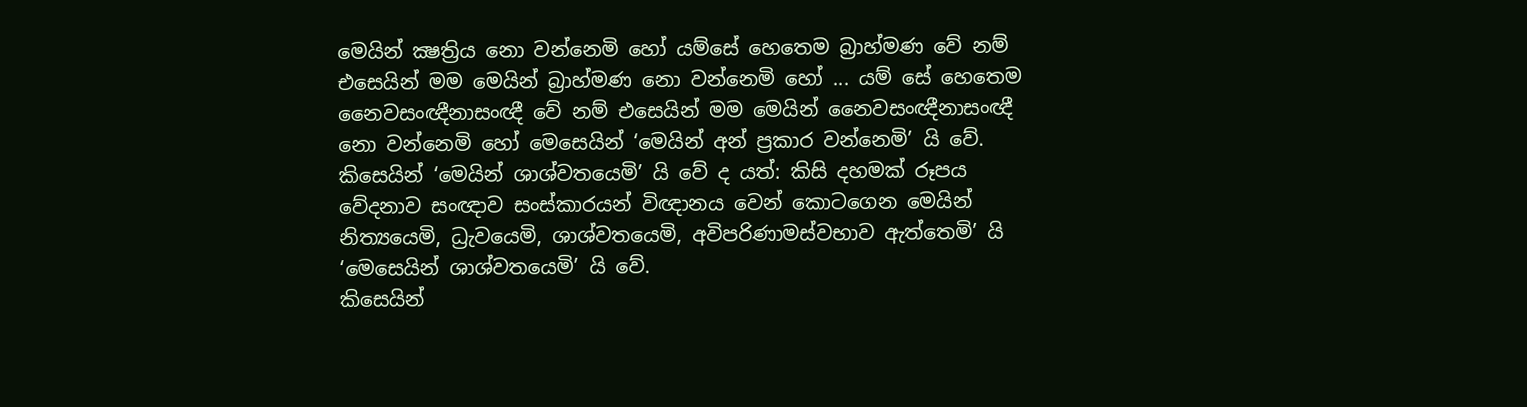මෙයින් ක්‍ෂත්‍රිය නො වන්නෙමි හෝ යම්සේ හෙතෙම බ්‍රාහ්මණ වේ නම් එසෙයින් මම මෙයින් බ්‍රාහ්මණ නො වන්නෙමි හෝ ... යම් සේ හෙතෙම නෛවසංඥීනාසංඥී වේ නම් එසෙයින් මම මෙයින් නෛවසංඥීනාසංඥී නො වන්නෙමි හෝ මෙසෙයින් ‘මෙයින් අන් ප්‍රකාර වන්නෙමි’ යි වේ.
කිසෙයින් ‘මෙයින් ශාශ්වතයෙමි’ යි වේ ද යත්: කිසි දහමක් රූපය වේදනාව සංඥාව සංස්කාරයන් විඥානය වෙන් කොටගෙන මෙයින් නිත්‍යයෙමි, ධ්‍රැවයෙමි, ශාශ්වතයෙමි, අවිපරිණාමස්වභාව ඇත්තෙමි’ යි ‘මෙසෙයින් ශාශ්වතයෙමි’ යි වේ.
කිසෙයින්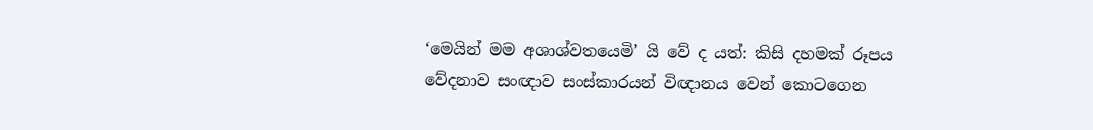‘මෙයින් මම අශාශ්වතයෙමි’ යි වේ ද යත්: කිසි දහමක් රූපය වේදනාව සංඥාව සංස්කාරයන් විඥානය වෙන් කොටගෙන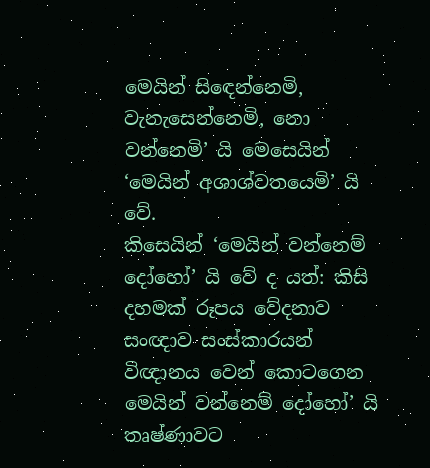මෙයින් සිඳෙන්නෙමි, වැනැසෙන්නෙමි, නො වන්නෙමි’ යි මෙසෙයින් ‘මෙයින් අශාශ්වතයෙමි’ යි වේ.
කිසෙයින් ‘මෙයින් වන්නෙම් දෝහෝ’ යි වේ ද යත්: කිසි දහමක් රූපය වේදනාව සංඥාව සංස්කාරයන් විඥානය වෙන් කොටගෙන මෙයින් වන්නෙම් දෝහෝ’ යි තෘෂ්ණාවට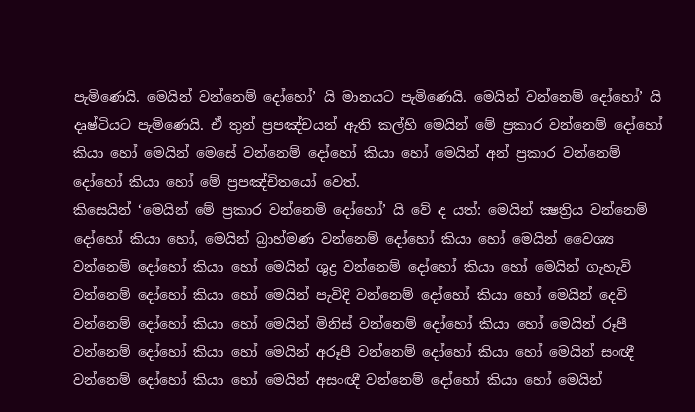පැමිණෙයි. මෙයින් වන්නෙම් දෝහෝ’ යි මානයට පැමිණෙයි. මෙයින් වන්නෙම් දෝහෝ’ යි දෘෂ්ටියට පැමිණෙයි. ඒ තුන් ප්‍රපඤ්චයන් ඇති කල්හි මෙයින් මේ ප්‍රකාර වන්නෙම් දෝහෝ කියා හෝ මෙයින් මෙසේ වන්නෙම් දෝහෝ කියා හෝ මෙයින් අන් ප්‍රකාර වන්නෙම් දෝහෝ කියා හෝ මේ ප්‍රපඤ්චිතයෝ වෙත්.
කිසෙයින් ‘මෙයින් මේ ප්‍රකාර වන්නෙමි දෝහෝ’ යි වේ ද යත්: මෙයින් ක්‍ෂත්‍රිය වන්නෙම් දෝහෝ කියා හෝ, මෙයින් බ්‍රාහ්මණ වන්නෙම් දෝහෝ කියා හෝ මෙයින් වෛශ්‍ය වන්නෙම් දෝහෝ කියා හෝ මෙයින් ශුද්‍ර වන්නෙම් දෝහෝ කියා හෝ මෙයින් ගැහැවි වන්නෙම් දෝහෝ කියා හෝ මෙයින් පැවිදි වන්නෙම් දෝහෝ කියා හෝ මෙයින් දෙවි වන්නෙම් දෝහෝ කියා හෝ මෙයින් මිනිස් වන්නෙම් දෝහෝ කියා හෝ මෙයින් රූපී වන්නෙම් දෝහෝ කියා හෝ මෙයින් අරූපී වන්නෙම් දෝහෝ කියා හෝ මෙයින් සංඥී වන්නෙම් දෝහෝ කියා හෝ මෙයින් අසංඥී වන්නෙම් දෝහෝ කියා හෝ මෙයින්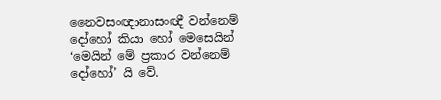නෛවසංඥානාසංඥී වන්නෙම් දෝහෝ කියා හෝ මෙසෙයින් ‘මෙයින් මේ ප්‍රකාර වන්නෙම් දෝහෝ’ යි වේ.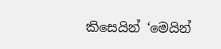කිසෙයින් ‘මෙයින්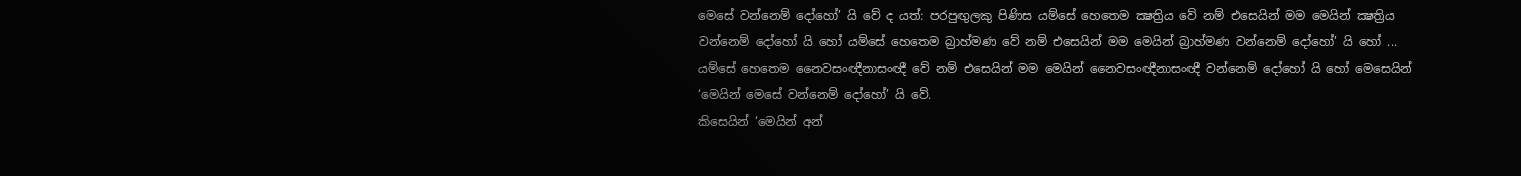මෙසේ වන්නෙම් දෝහෝ’ යි වේ ද යත්: පරපුඟුලකු පිණිස යම්සේ හෙතෙම ක්‍ෂත්‍රිය වේ නම් එසෙයින් මම මෙයින් ක්‍ෂත්‍රිය වන්නෙම් දෝහෝ යි හෝ යම්සේ හෙතෙම බ්‍රාහ්මණ වේ නම් එසෙයින් මම මෙයින් බ්‍රාහ්මණ වන්නෙම් දෝහෝ’ යි හෝ ... යම්සේ හෙතෙම නෛවසංඥීනාසංඥී වේ නම් එසෙයින් මම මෙයින් නෛවසංඥීනාසංඥී වන්නෙම් දෝහෝ යි හෝ මෙසෙයින් ‘මෙයින් මෙසේ වන්නෙම් දෝහෝ’ යි වේ.
කිසෙයින් ‘මෙයින් අන්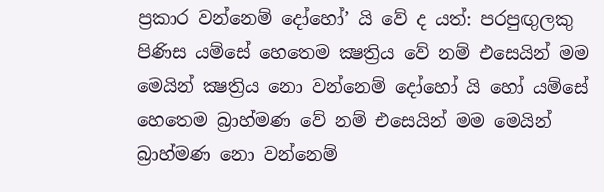ප්‍රකාර වන්නෙම් දෝහෝ’ යි වේ ද යත්: පරපුඟුලකු පිණිස යම්සේ හෙතෙම ක්‍ෂත්‍රිය වේ නම් එසෙයින් මම මෙයින් ක්‍ෂත්‍රිය නො වන්නෙම් දෝහෝ යි හෝ යම්සේ හෙතෙම බ්‍රාහ්මණ වේ නම් එසෙයින් මම මෙයින් බ්‍රාහ්මණ නො වන්නෙම්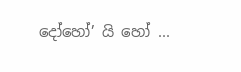දෝහෝ’ යි හෝ ...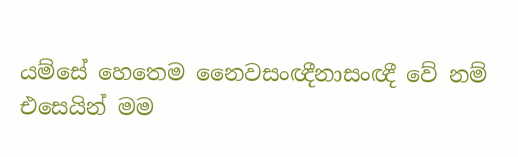යම්සේ හෙතෙම නෛවසංඥීනාසංඥී වේ නම් එසෙයින් මම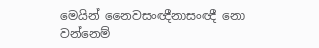මෙයින් නෛවසංඥීනාසංඥී නො වන්නෙම්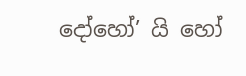දෝහෝ’ යි හෝ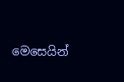මෙසෙයින්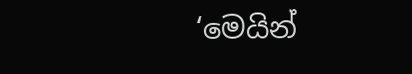‘මෙයින්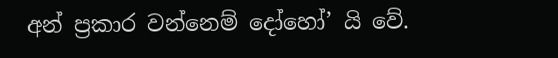අන් ප්‍රකාර වන්නෙම් දෝහෝ’ යි වේ.